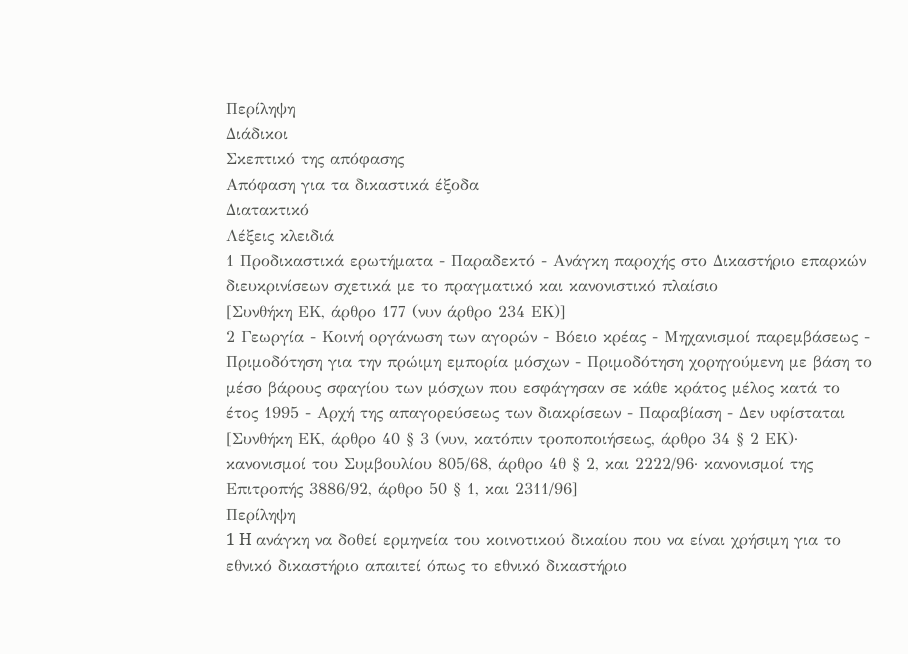Περίληψη
Διάδικοι
Σκεπτικό της απόφασης
Απόφαση για τα δικαστικά έξοδα
Διατακτικό
Λέξεις κλειδιά
1 Προδικαστικά ερωτήματα - Παραδεκτό - Ανάγκη παροχής στο Δικαστήριο επαρκών διευκρινίσεων σχετικά με το πραγματικό και κανονιστικό πλαίσιο
[Συνθήκη ΕΚ, άρθρο 177 (νυν άρθρο 234 ΕΚ)]
2 Γεωργία - Κοινή οργάνωση των αγορών - Βόειο κρέας - Μηχανισμοί παρεμβάσεως - Πριμοδότηση για την πρώιμη εμπορία μόσχων - Πριμοδότηση χορηγούμενη με βάση το μέσο βάρους σφαγίου των μόσχων που εσφάγησαν σε κάθε κράτος μέλος κατά το έτος 1995 - Αρχή της απαγορεύσεως των διακρίσεων - Παραβίαση - Δεν υφίσταται
[Συνθήκη ΕΚ, άρθρο 40 § 3 (νυν, κατόπιν τροποποιήσεως, άρθρο 34 § 2 ΕΚ)· κανονισμοί του Συμβουλίου 805/68, άρθρο 4θ § 2, και 2222/96· κανονισμοί της Επιτροπής 3886/92, άρθρο 50 § 1, και 2311/96]
Περίληψη
1 H ανάγκη να δοθεί ερμηνεία του κοινοτικού δικαίου που να είναι χρήσιμη για το εθνικό δικαστήριο απαιτεί όπως το εθνικό δικαστήριο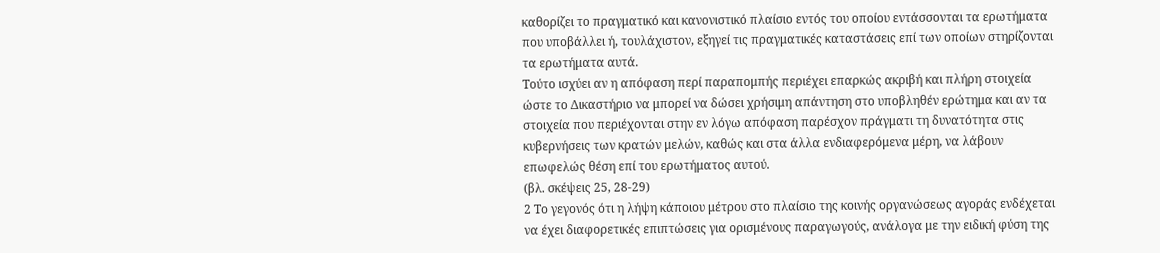καθορίζει το πραγματικό και κανονιστικό πλαίσιο εντός του οποίου εντάσσονται τα ερωτήματα που υποβάλλει ή, τουλάχιστον, εξηγεί τις πραγματικές καταστάσεις επί των οποίων στηρίζονται τα ερωτήματα αυτά.
Τούτο ισχύει αν η απόφαση περί παραπομπής περιέχει επαρκώς ακριβή και πλήρη στοιχεία ώστε το Δικαστήριο να μπορεί να δώσει χρήσιμη απάντηση στο υποβληθέν ερώτημα και αν τα στοιχεία που περιέχονται στην εν λόγω απόφαση παρέσχον πράγματι τη δυνατότητα στις κυβερνήσεις των κρατών μελών, καθώς και στα άλλα ενδιαφερόμενα μέρη, να λάβουν επωφελώς θέση επί του ερωτήματος αυτού.
(βλ. σκέψεις 25, 28-29)
2 Το γεγονός ότι η λήψη κάποιου μέτρου στο πλαίσιο της κοινής οργανώσεως αγοράς ενδέχεται να έχει διαφορετικές επιπτώσεις για ορισμένους παραγωγούς, ανάλογα με την ειδική φύση της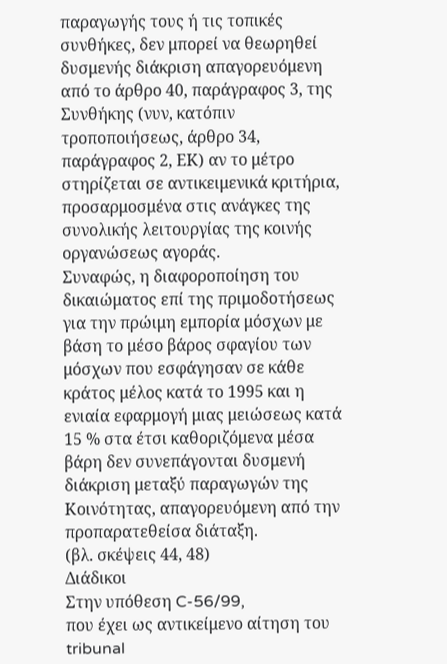παραγωγής τους ή τις τοπικές συνθήκες, δεν μπορεί να θεωρηθεί δυσμενής διάκριση απαγορευόμενη από το άρθρο 40, παράγραφος 3, της Συνθήκης (νυν, κατόπιν τροποποιήσεως, άρθρο 34, παράγραφος 2, ΕΚ) αν το μέτρο στηρίζεται σε αντικειμενικά κριτήρια, προσαρμοσμένα στις ανάγκες της συνολικής λειτουργίας της κοινής οργανώσεως αγοράς.
Συναφώς, η διαφοροποίηση του δικαιώματος επί της πριμοδοτήσεως για την πρώιμη εμπορία μόσχων με βάση το μέσο βάρος σφαγίου των μόσχων που εσφάγησαν σε κάθε κράτος μέλος κατά το 1995 και η ενιαία εφαρμογή μιας μειώσεως κατά 15 % στα έτσι καθοριζόμενα μέσα βάρη δεν συνεπάγονται δυσμενή διάκριση μεταξύ παραγωγών της Κοινότητας, απαγορευόμενη από την προπαρατεθείσα διάταξη.
(βλ. σκέψεις 44, 48)
Διάδικοι
Στην υπόθεση C-56/99,
που έχει ως αντικείμενο αίτηση του tribunal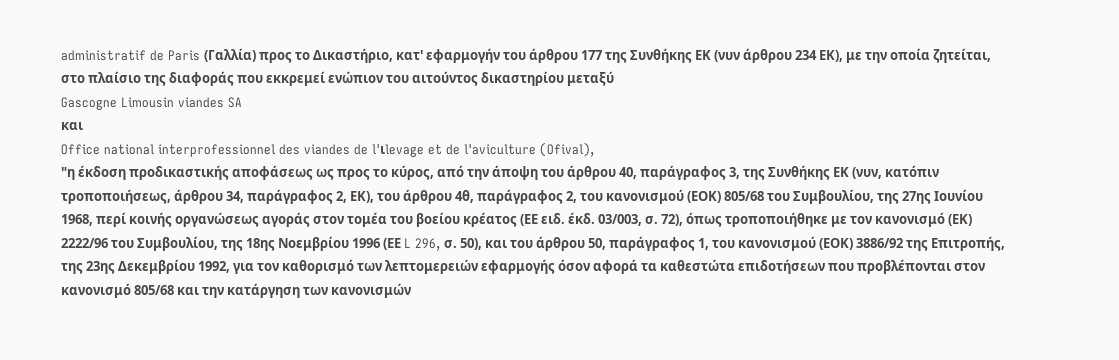administratif de Paris (Γαλλία) προς το Δικαστήριο, κατ' εφαρμογήν του άρθρου 177 της Συνθήκης ΕΚ (νυν άρθρου 234 ΕΚ), με την οποία ζητείται, στο πλαίσιο της διαφοράς που εκκρεμεί ενώπιον του αιτούντος δικαστηρίου μεταξύ
Gascogne Limousin viandes SA
και
Office national interprofessionnel des viandes de l'ιlevage et de l'aviculture (Ofival),
"η έκδοση προδικαστικής αποφάσεως ως προς το κύρος, από την άποψη του άρθρου 40, παράγραφος 3, της Συνθήκης ΕΚ (νυν, κατόπιν τροποποιήσεως, άρθρου 34, παράγραφος 2, ΕΚ), του άρθρου 4θ, παράγραφος 2, του κανονισμού (ΕΟΚ) 805/68 του Συμβουλίου, της 27ης Ιουνίου 1968, περί κοινής οργανώσεως αγοράς στον τομέα του βοείου κρέατος (ΕΕ ειδ. έκδ. 03/003, σ. 72), όπως τροποποιήθηκε με τον κανονισμό (ΕΚ) 2222/96 του Συμβουλίου, της 18ης Νοεμβρίου 1996 (ΕΕ L 296, σ. 50), και του άρθρου 50, παράγραφος 1, του κανονισμού (ΕΟΚ) 3886/92 της Επιτροπής, της 23ης Δεκεμβρίου 1992, για τον καθορισμό των λεπτομερειών εφαρμογής όσον αφορά τα καθεστώτα επιδοτήσεων που προβλέπονται στον κανονισμό 805/68 και την κατάργηση των κανονισμών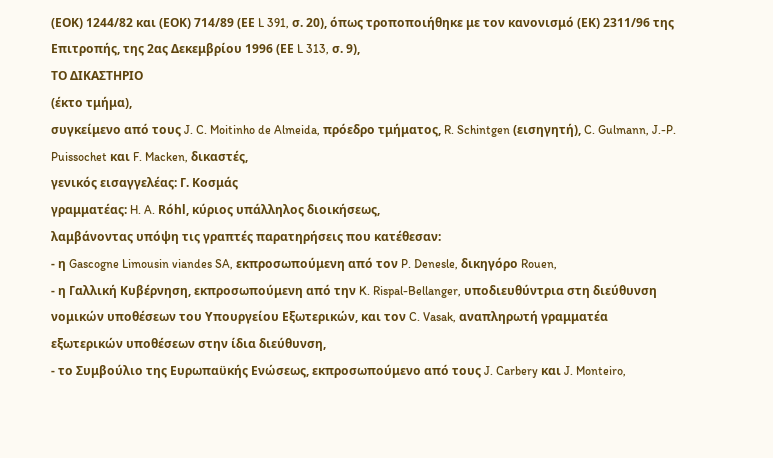(ΕΟΚ) 1244/82 και (ΕΟΚ) 714/89 (ΕΕ L 391, σ. 20), όπως τροποποιήθηκε με τον κανονισμό (ΕΚ) 2311/96 της Επιτροπής, της 2ας Δεκεμβρίου 1996 (ΕΕ L 313, σ. 9),
ΤΟ ΔΙΚΑΣΤΗΡΙΟ
(έκτο τμήμα),
συγκείμενο από τους J. C. Moitinho de Almeida, πρόεδρο τμήματος, R. Schintgen (εισηγητή), C. Gulmann, J.-P. Puissochet και F. Macken, δικαστές,
γενικός εισαγγελέας: Γ. Κοσμάς
γραμματέας: H. A. Rόhl, κύριος υπάλληλος διοικήσεως,
λαμβάνοντας υπόψη τις γραπτές παρατηρήσεις που κατέθεσαν:
- η Gascogne Limousin viandes SA, εκπροσωπούμενη από τον P. Denesle, δικηγόρο Rouen,
- η Γαλλική Κυβέρνηση, εκπροσωπούμενη από την K. Rispal-Bellanger, υποδιευθύντρια στη διεύθυνση νομικών υποθέσεων του Υπουργείου Εξωτερικών, και τον C. Vasak, αναπληρωτή γραμματέα εξωτερικών υποθέσεων στην ίδια διεύθυνση,
- το Συμβούλιο της Ευρωπαϋκής Ενώσεως, εκπροσωπούμενο από τους J. Carbery και J. Monteiro,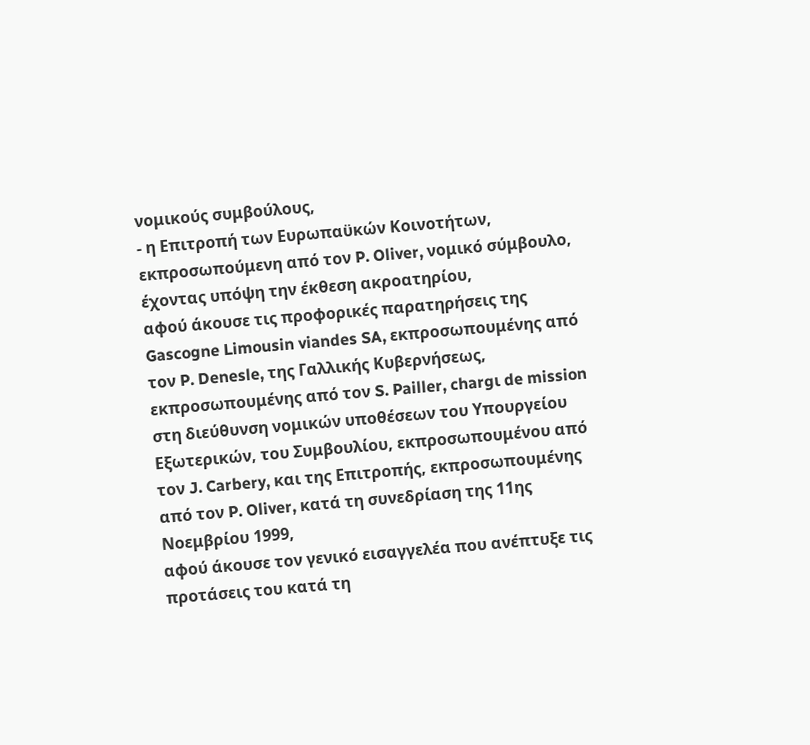νομικούς συμβούλους,
- η Επιτροπή των Ευρωπαϋκών Κοινοτήτων, εκπροσωπούμενη από τον P. Oliver, νομικό σύμβουλο,
έχοντας υπόψη την έκθεση ακροατηρίου,
αφού άκουσε τις προφορικές παρατηρήσεις της Gascogne Limousin viandes SA, εκπροσωπουμένης από τον P. Denesle, της Γαλλικής Κυβερνήσεως, εκπροσωπουμένης από τον S. Pailler, chargι de mission στη διεύθυνση νομικών υποθέσεων του Υπουργείου Εξωτερικών, του Συμβουλίου, εκπροσωπουμένου από τον J. Carbery, και της Επιτροπής, εκπροσωπουμένης από τον P. Oliver, κατά τη συνεδρίαση της 11ης Νοεμβρίου 1999,
αφού άκουσε τον γενικό εισαγγελέα που ανέπτυξε τις προτάσεις του κατά τη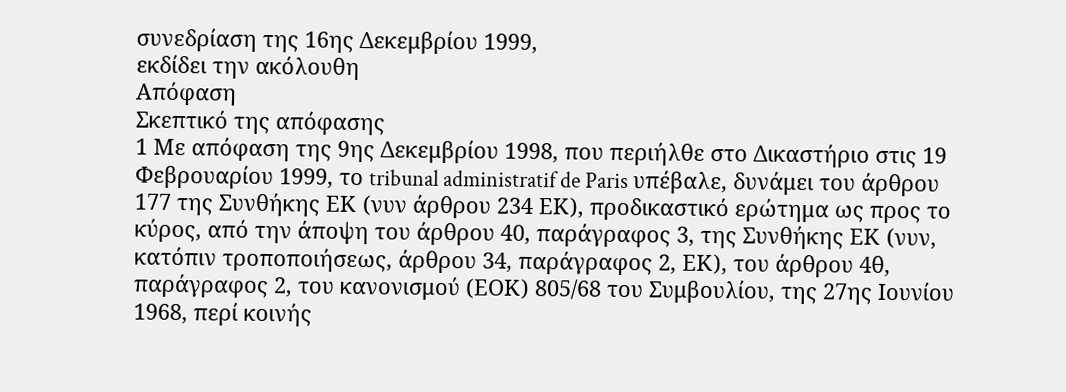συνεδρίαση της 16ης Δεκεμβρίου 1999,
εκδίδει την ακόλουθη
Απόφαση
Σκεπτικό της απόφασης
1 Με απόφαση της 9ης Δεκεμβρίου 1998, που περιήλθε στο Δικαστήριο στις 19 Φεβρουαρίου 1999, το tribunal administratif de Paris υπέβαλε, δυνάμει του άρθρου 177 της Συνθήκης ΕΚ (νυν άρθρου 234 ΕΚ), προδικαστικό ερώτημα ως προς το κύρος, από την άποψη του άρθρου 40, παράγραφος 3, της Συνθήκης ΕΚ (νυν, κατόπιν τροποποιήσεως, άρθρου 34, παράγραφος 2, ΕΚ), του άρθρου 4θ, παράγραφος 2, του κανονισμού (ΕΟΚ) 805/68 του Συμβουλίου, της 27ης Ιουνίου 1968, περί κοινής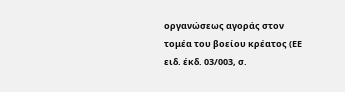οργανώσεως αγοράς στον τομέα του βοείου κρέατος (ΕΕ ειδ. έκδ. 03/003, σ.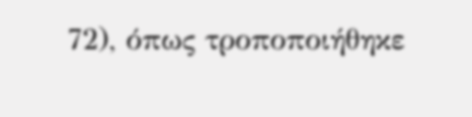72), όπως τροποποιήθηκε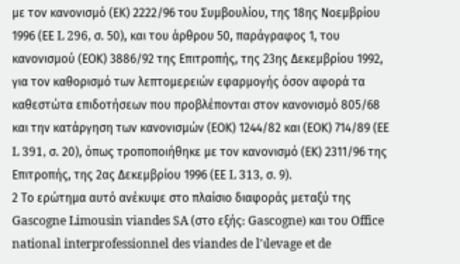με τον κανονισμό (ΕΚ) 2222/96 του Συμβουλίου, της 18ης Νοεμβρίου 1996 (ΕΕ L 296, σ. 50), και του άρθρου 50, παράγραφος 1, του κανονισμού (ΕΟΚ) 3886/92 της Επιτροπής, της 23ης Δεκεμβρίου 1992, για τον καθορισμό των λεπτομερειών εφαρμογής όσον αφορά τα καθεστώτα επιδοτήσεων που προβλέπονται στον κανονισμό 805/68 και την κατάργηση των κανονισμών (ΕΟΚ) 1244/82 και (ΕΟΚ) 714/89 (ΕΕ L 391, σ. 20), όπως τροποποιήθηκε με τον κανονισμό (ΕΚ) 2311/96 της Επιτροπής, της 2ας Δεκεμβρίου 1996 (ΕΕ L 313, σ. 9).
2 Το ερώτημα αυτό ανέκυψε στο πλαίσιο διαφοράς μεταξύ της Gascogne Limousin viandes SA (στο εξής: Gascogne) και του Office national interprofessionnel des viandes de l'ιlevage et de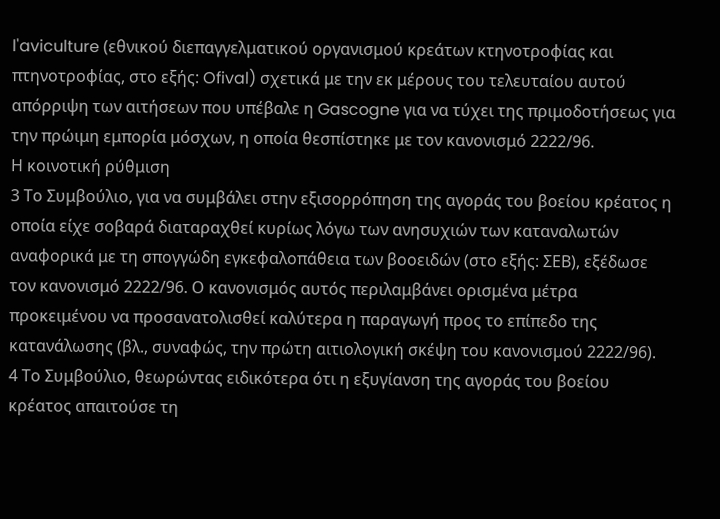l'aviculture (εθνικού διεπαγγελματικού οργανισμού κρεάτων κτηνοτροφίας και πτηνοτροφίας, στο εξής: Ofival) σχετικά με την εκ μέρους του τελευταίου αυτού απόρριψη των αιτήσεων που υπέβαλε η Gascogne για να τύχει της πριμοδοτήσεως για την πρώιμη εμπορία μόσχων, η οποία θεσπίστηκε με τον κανονισμό 2222/96.
Η κοινοτική ρύθμιση
3 Το Συμβούλιο, για να συμβάλει στην εξισορρόπηση της αγοράς του βοείου κρέατος η οποία είχε σοβαρά διαταραχθεί κυρίως λόγω των ανησυχιών των καταναλωτών αναφορικά με τη σπογγώδη εγκεφαλοπάθεια των βοοειδών (στο εξής: ΣΕΒ), εξέδωσε τον κανονισμό 2222/96. Ο κανονισμός αυτός περιλαμβάνει ορισμένα μέτρα προκειμένου να προσανατολισθεί καλύτερα η παραγωγή προς το επίπεδο της κατανάλωσης (βλ., συναφώς, την πρώτη αιτιολογική σκέψη του κανονισμού 2222/96).
4 Το Συμβούλιο, θεωρώντας ειδικότερα ότι η εξυγίανση της αγοράς του βοείου κρέατος απαιτούσε τη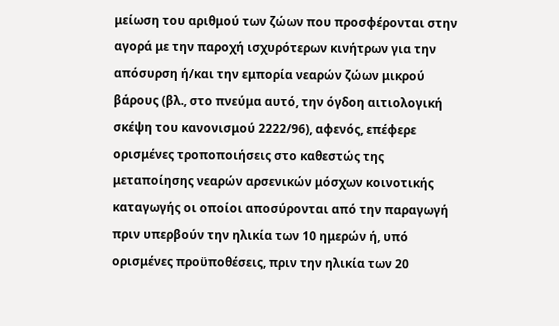μείωση του αριθμού των ζώων που προσφέρονται στην αγορά με την παροχή ισχυρότερων κινήτρων για την απόσυρση ή/και την εμπορία νεαρών ζώων μικρού βάρους (βλ., στο πνεύμα αυτό, την όγδοη αιτιολογική σκέψη του κανονισμού 2222/96), αφενός, επέφερε ορισμένες τροποποιήσεις στο καθεστώς της μεταποίησης νεαρών αρσενικών μόσχων κοινοτικής καταγωγής οι οποίοι αποσύρονται από την παραγωγή πριν υπερβούν την ηλικία των 10 ημερών ή, υπό ορισμένες προϋποθέσεις, πριν την ηλικία των 20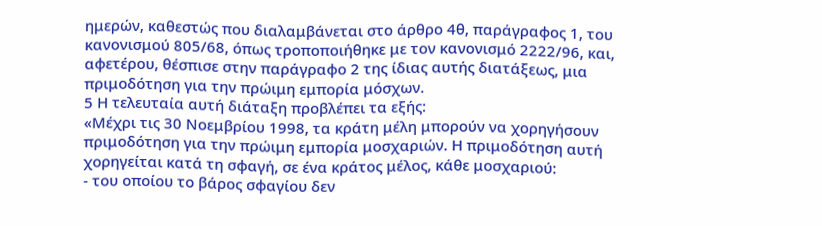ημερών, καθεστώς που διαλαμβάνεται στο άρθρο 4θ, παράγραφος 1, του κανονισμού 805/68, όπως τροποποιήθηκε με τον κανονισμό 2222/96, και, αφετέρου, θέσπισε στην παράγραφο 2 της ίδιας αυτής διατάξεως, μια πριμοδότηση για την πρώιμη εμπορία μόσχων.
5 Η τελευταία αυτή διάταξη προβλέπει τα εξής:
«Μέχρι τις 30 Νοεμβρίου 1998, τα κράτη μέλη μπορούν να χορηγήσουν πριμοδότηση για την πρώιμη εμπορία μοσχαριών. Η πριμοδότηση αυτή χορηγείται κατά τη σφαγή, σε ένα κράτος μέλος, κάθε μοσχαριού:
- του οποίου το βάρος σφαγίου δεν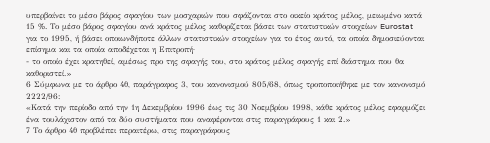υπερβαίνει το μέσο βάρος σφαγίου των μοσχαριών που σφάζονται στο οικείο κράτος μέλος, μειωμένο κατά 15 %. Το μέσο βάρος σφαγίου ανά κράτος μέλος καθορίζεται βάσει των στατιστικών στοιχείων Eurostat για το 1995, ή βάσει οποιωνδήποτε άλλων στατιστικών στοιχείων για το έτος αυτό, τα οποία δημοσιεύονται επίσημα και τα οποία αποδέχεται η Επιτροπή·
- το οποίο έχει κρατηθεί, αμέσως προ της σφαγής του, στο κράτος μέλος σφαγής επί διάστημα που θα καθοριστεί.»
6 Σύμφωνα με το άρθρο 4θ, παράγραφος 3, του κανονισμού 805/68, όπως τροποποιήθηκε με τον κανονισμό 2222/96:
«Κατά την περίοδο από την 1η Δεκεμβρίου 1996 έως τις 30 Νοεμβρίου 1998, κάθε κράτος μέλος εφαρμόζει ένα τουλάχιστον από τα δύο συστήματα που αναφέρονται στις παραγράφους 1 και 2.»
7 Το άρθρο 4θ προβλέπει περαιτέρω, στις παραγράφους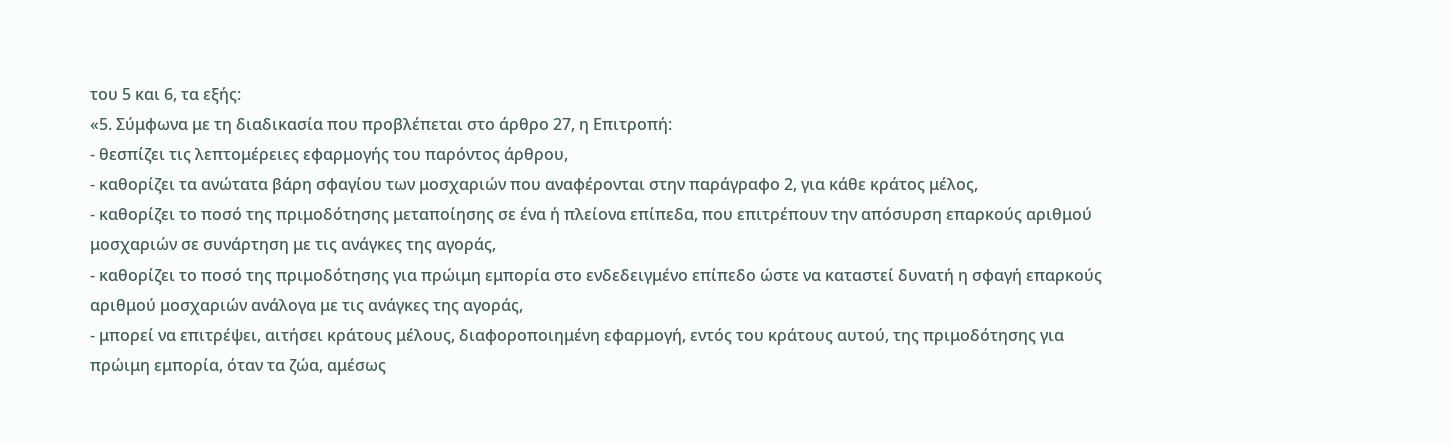του 5 και 6, τα εξής:
«5. Σύμφωνα με τη διαδικασία που προβλέπεται στο άρθρο 27, η Επιτροπή:
- θεσπίζει τις λεπτομέρειες εφαρμογής του παρόντος άρθρου,
- καθορίζει τα ανώτατα βάρη σφαγίου των μοσχαριών που αναφέρονται στην παράγραφο 2, για κάθε κράτος μέλος,
- καθορίζει το ποσό της πριμοδότησης μεταποίησης σε ένα ή πλείονα επίπεδα, που επιτρέπουν την απόσυρση επαρκούς αριθμού μοσχαριών σε συνάρτηση με τις ανάγκες της αγοράς,
- καθορίζει το ποσό της πριμοδότησης για πρώιμη εμπορία στο ενδεδειγμένο επίπεδο ώστε να καταστεί δυνατή η σφαγή επαρκούς αριθμού μοσχαριών ανάλογα με τις ανάγκες της αγοράς,
- μπορεί να επιτρέψει, αιτήσει κράτους μέλους, διαφοροποιημένη εφαρμογή, εντός του κράτους αυτού, της πριμοδότησης για πρώιμη εμπορία, όταν τα ζώα, αμέσως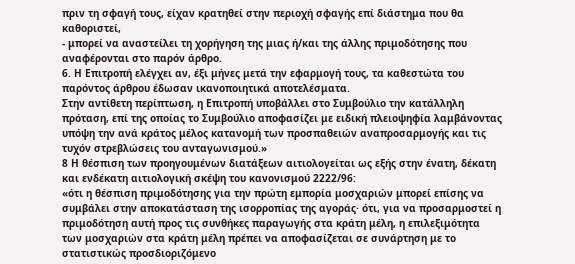πριν τη σφαγή τους, είχαν κρατηθεί στην περιοχή σφαγής επί διάστημα που θα καθοριστεί,
- μπορεί να αναστείλει τη χορήγηση της μιας ή/και της άλλης πριμοδότησης που αναφέρονται στο παρόν άρθρο.
6. Η Επιτροπή ελέγχει αν, έξι μήνες μετά την εφαρμογή τους, τα καθεστώτα του παρόντος άρθρου έδωσαν ικανοποιητικά αποτελέσματα.
Στην αντίθετη περίπτωση, η Επιτροπή υποβάλλει στο Συμβούλιο την κατάλληλη πρόταση, επί της οποίας το Συμβούλιο αποφασίζει με ειδική πλειοψηφία λαμβάνοντας υπόψη την ανά κράτος μέλος κατανομή των προσπαθειών αναπροσαρμογής και τις τυχόν στρεβλώσεις του ανταγωνισμού.»
8 Η θέσπιση των προηγουμένων διατάξεων αιτιολογείται ως εξής στην ένατη, δέκατη και ενδέκατη αιτιολογική σκέψη του κανονισμού 2222/96:
«ότι η θέσπιση πριμοδότησης για την πρώτη εμπορία μοσχαριών μπορεί επίσης να συμβάλει στην αποκατάσταση της ισορροπίας της αγοράς· ότι, για να προσαρμοστεί η πριμοδότηση αυτή προς τις συνθήκες παραγωγής στα κράτη μέλη, η επιλεξιμότητα των μοσχαριών στα κράτη μέλη πρέπει να αποφασίζεται σε συνάρτηση με το στατιστικώς προσδιοριζόμενο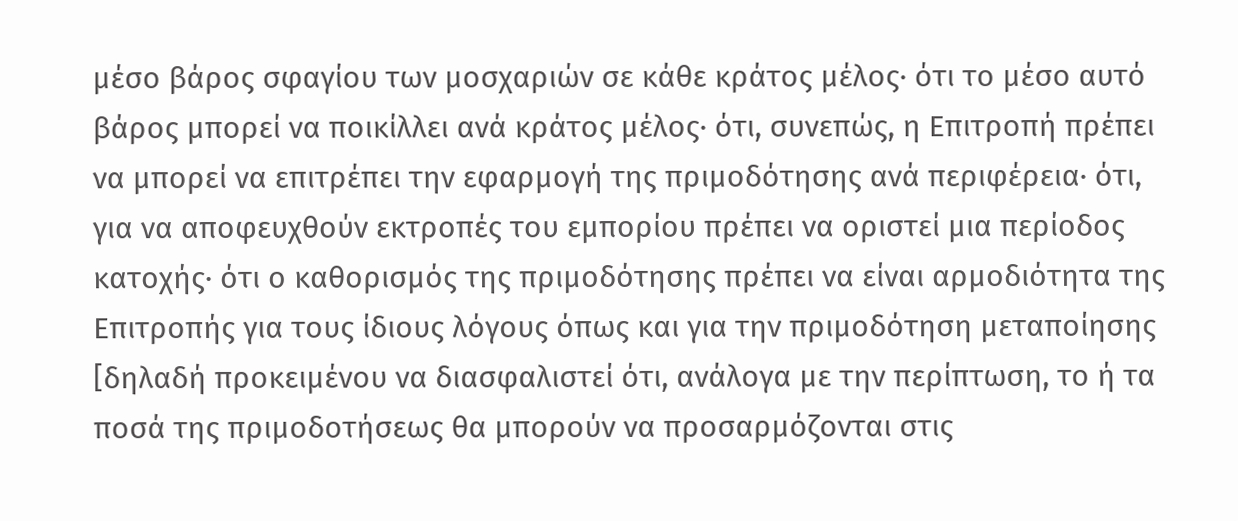μέσο βάρος σφαγίου των μοσχαριών σε κάθε κράτος μέλος· ότι το μέσο αυτό βάρος μπορεί να ποικίλλει ανά κράτος μέλος· ότι, συνεπώς, η Επιτροπή πρέπει να μπορεί να επιτρέπει την εφαρμογή της πριμοδότησης ανά περιφέρεια· ότι, για να αποφευχθούν εκτροπές του εμπορίου πρέπει να οριστεί μια περίοδος κατοχής· ότι ο καθορισμός της πριμοδότησης πρέπει να είναι αρμοδιότητα της Επιτροπής για τους ίδιους λόγους όπως και για την πριμοδότηση μεταποίησης [δηλαδή προκειμένου να διασφαλιστεί ότι, ανάλογα με την περίπτωση, το ή τα ποσά της πριμοδοτήσεως θα μπορούν να προσαρμόζονται στις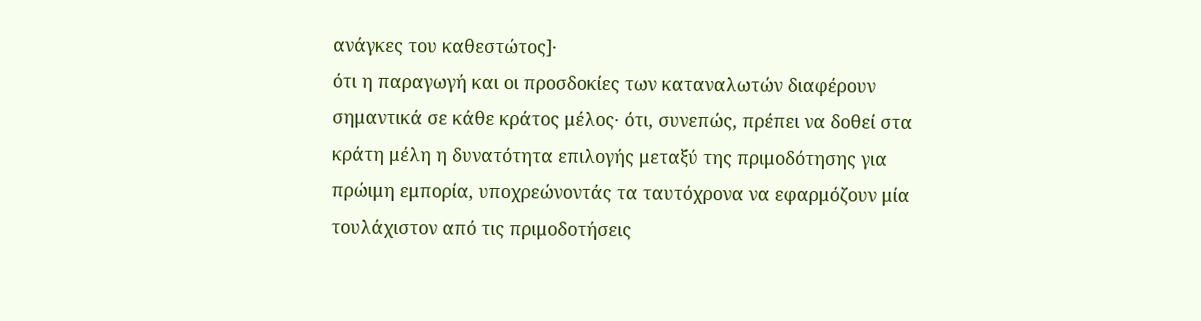ανάγκες του καθεστώτος]·
ότι η παραγωγή και οι προσδοκίες των καταναλωτών διαφέρουν σημαντικά σε κάθε κράτος μέλος· ότι, συνεπώς, πρέπει να δοθεί στα κράτη μέλη η δυνατότητα επιλογής μεταξύ της πριμοδότησης για πρώιμη εμπορία, υποχρεώνοντάς τα ταυτόχρονα να εφαρμόζουν μία τουλάχιστον από τις πριμοδοτήσεις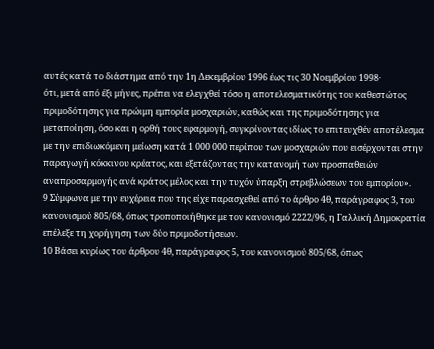αυτές κατά το διάστημα από την 1η Δεκεμβρίου 1996 έως τις 30 Νοεμβρίου 1998·
ότι, μετά από έξι μήνες, πρέπει να ελεγχθεί τόσο η αποτελεσματικότης του καθεστώτος πριμοδότησης για πρώιμη εμπορία μοσχαριών, καθώς και της πριμοδότησης για μεταποίηση, όσο και η ορθή τους εφαρμογή, συγκρίνοντας ιδίως το επιτευχθέν αποτέλεσμα με την επιδιωκόμενη μείωση κατά 1 000 000 περίπου των μοσχαριών που εισέρχονται στην παραγωγή κόκκινου κρέατος, και εξετάζοντας την κατανομή των προσπαθειών αναπροσαρμογής ανά κράτος μέλος και την τυχόν ύπαρξη στρεβλώσεων του εμπορίου».
9 Σύμφωνα με την ευχέρεια που της είχε παρασχεθεί από το άρθρο 4θ, παράγραφος 3, του κανονισμού 805/68, όπως τροποποιήθηκε με τον κανονισμό 2222/96, η Γαλλική Δημοκρατία επέλεξε τη χορήγηση των δύο πριμοδοτήσεων.
10 Βάσει κυρίως του άρθρου 4θ, παράγραφος 5, του κανονισμού 805/68, όπως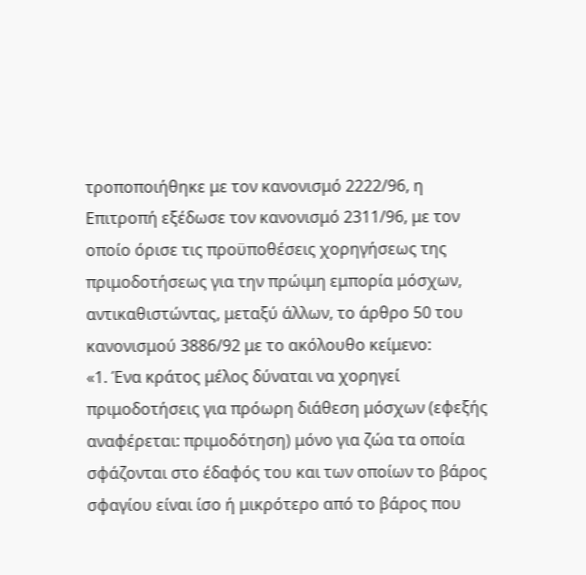τροποποιήθηκε με τον κανονισμό 2222/96, η Επιτροπή εξέδωσε τον κανονισμό 2311/96, με τον οποίο όρισε τις προϋποθέσεις χορηγήσεως της πριμοδοτήσεως για την πρώιμη εμπορία μόσχων, αντικαθιστώντας, μεταξύ άλλων, το άρθρο 50 του κανονισμού 3886/92 με το ακόλουθο κείμενο:
«1. Ένα κράτος μέλος δύναται να χορηγεί πριμοδοτήσεις για πρόωρη διάθεση μόσχων (εφεξής αναφέρεται: πριμοδότηση) μόνο για ζώα τα οποία σφάζονται στο έδαφός του και των οποίων το βάρος σφαγίου είναι ίσο ή μικρότερο από το βάρος που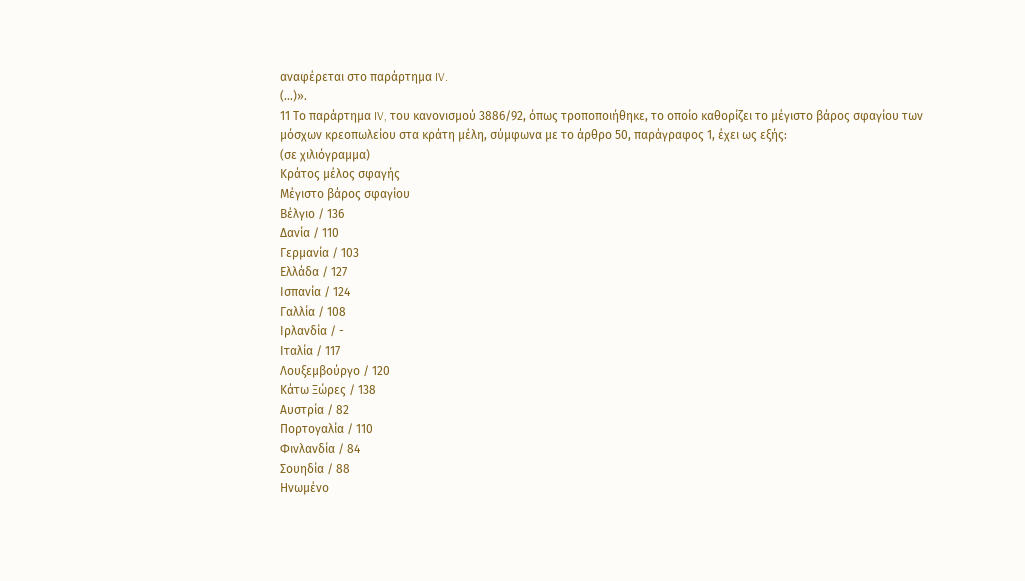αναφέρεται στο παράρτημα IV.
(...)».
11 Το παράρτημα IV, του κανονισμού 3886/92, όπως τροποποιήθηκε, το οποίο καθορίζει το μέγιστο βάρος σφαγίου των μόσχων κρεοπωλείου στα κράτη μέλη, σύμφωνα με το άρθρο 50, παράγραφος 1, έχει ως εξής:
(σε χιλιόγραμμα)
Κράτος μέλος σφαγής
Μέγιστο βάρος σφαγίου
Βέλγιο / 136
Δανία / 110
Γερμανία / 103
Ελλάδα / 127
Ισπανία / 124
Γαλλία / 108
Ιρλανδία / -
Ιταλία / 117
Λουξεμβούργο / 120
Κάτω Ξώρες / 138
Αυστρία / 82
Πορτογαλία / 110
Φινλανδία / 84
Σουηδία / 88
Ηνωμένο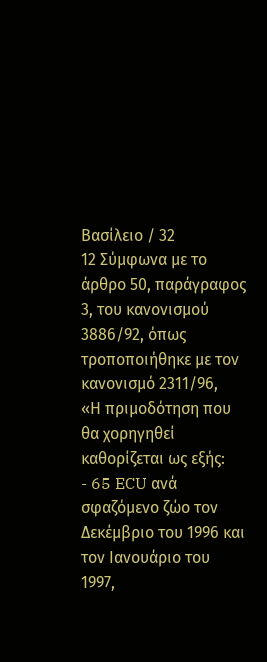Βασίλειο / 32
12 Σύμφωνα με το άρθρο 50, παράγραφος 3, του κανονισμού 3886/92, όπως τροποποιήθηκε με τον κανονισμό 2311/96,
«Η πριμοδότηση που θα χορηγηθεί καθορίζεται ως εξής:
- 65 ECU ανά σφαζόμενο ζώο τον Δεκέμβριο του 1996 και τον Ιανουάριο του 1997,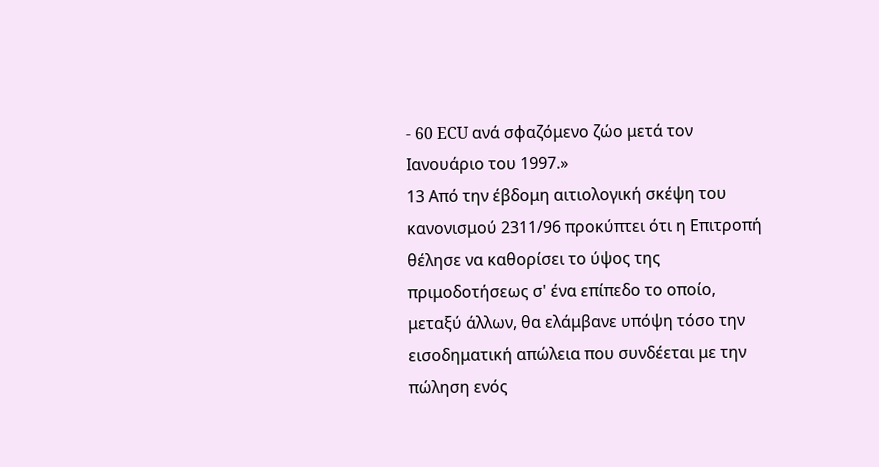- 60 ECU ανά σφαζόμενο ζώο μετά τον Ιανουάριο του 1997.»
13 Από την έβδομη αιτιολογική σκέψη του κανονισμού 2311/96 προκύπτει ότι η Επιτροπή θέλησε να καθορίσει το ύψος της πριμοδοτήσεως σ' ένα επίπεδο το οποίο, μεταξύ άλλων, θα ελάμβανε υπόψη τόσο την εισοδηματική απώλεια που συνδέεται με την πώληση ενός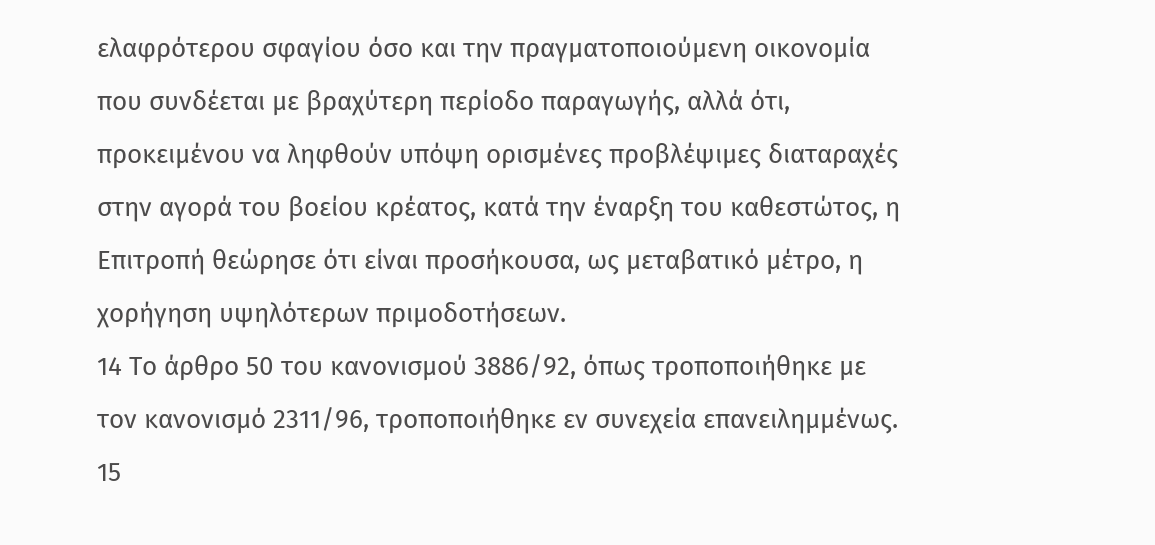ελαφρότερου σφαγίου όσο και την πραγματοποιούμενη οικονομία που συνδέεται με βραχύτερη περίοδο παραγωγής, αλλά ότι, προκειμένου να ληφθούν υπόψη ορισμένες προβλέψιμες διαταραχές στην αγορά του βοείου κρέατος, κατά την έναρξη του καθεστώτος, η Επιτροπή θεώρησε ότι είναι προσήκουσα, ως μεταβατικό μέτρο, η χορήγηση υψηλότερων πριμοδοτήσεων.
14 Το άρθρο 50 του κανονισμού 3886/92, όπως τροποποιήθηκε με τον κανονισμό 2311/96, τροποποιήθηκε εν συνεχεία επανειλημμένως.
15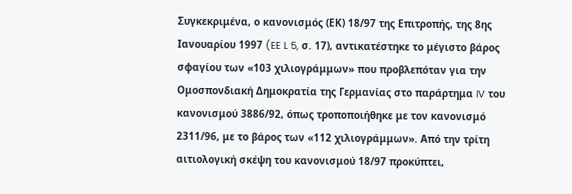Συγκεκριμένα, ο κανονισμός (ΕΚ) 18/97 της Επιτροπής, της 8ης Ιανουαρίου 1997 (EE L 5, σ. 17), αντικατέστηκε το μέγιστο βάρος σφαγίου των «103 χιλιογράμμων» που προβλεπόταν για την Ομοσπονδιακή Δημοκρατία της Γερμανίας στο παράρτημα IV του κανονισμού 3886/92, όπως τροποποιήθηκε με τον κανονισμό 2311/96, με το βάρος των «112 χιλιογράμμων». Από την τρίτη αιτιολογική σκέψη του κανονισμού 18/97 προκύπτει,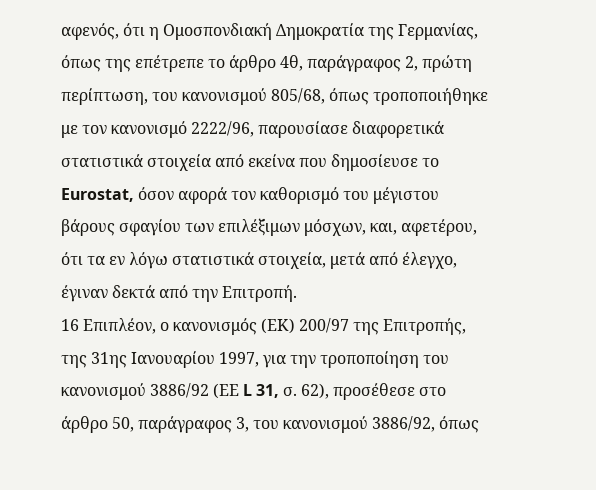αφενός, ότι η Ομοσπονδιακή Δημοκρατία της Γερμανίας, όπως της επέτρεπε το άρθρο 4θ, παράγραφος 2, πρώτη περίπτωση, του κανονισμού 805/68, όπως τροποποιήθηκε με τον κανονισμό 2222/96, παρουσίασε διαφορετικά στατιστικά στοιχεία από εκείνα που δημοσίευσε το Eurostat, όσον αφορά τον καθορισμό του μέγιστου βάρους σφαγίου των επιλέξιμων μόσχων, και, αφετέρου, ότι τα εν λόγω στατιστικά στοιχεία, μετά από έλεγχο, έγιναν δεκτά από την Επιτροπή.
16 Επιπλέον, ο κανονισμός (ΕΚ) 200/97 της Επιτροπής, της 31ης Ιανουαρίου 1997, για την τροποποίηση του κανονισμού 3886/92 (ΕΕ L 31, σ. 62), προσέθεσε στο άρθρο 50, παράγραφος 3, του κανονισμού 3886/92, όπως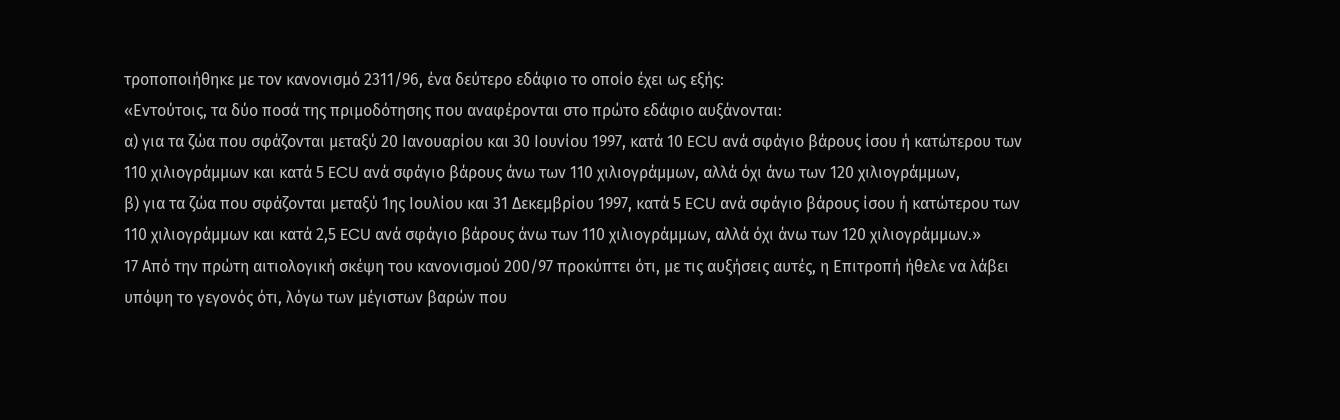τροποποιήθηκε με τον κανονισμό 2311/96, ένα δεύτερο εδάφιο το οποίο έχει ως εξής:
«Εντούτοις, τα δύο ποσά της πριμοδότησης που αναφέρονται στο πρώτο εδάφιο αυξάνονται:
α) για τα ζώα που σφάζονται μεταξύ 20 Ιανουαρίου και 30 Ιουνίου 1997, κατά 10 ECU ανά σφάγιο βάρους ίσου ή κατώτερου των 110 χιλιογράμμων και κατά 5 ECU ανά σφάγιο βάρους άνω των 110 χιλιογράμμων, αλλά όχι άνω των 120 χιλιογράμμων,
β) για τα ζώα που σφάζονται μεταξύ 1ης Ιουλίου και 31 Δεκεμβρίου 1997, κατά 5 ECU ανά σφάγιο βάρους ίσου ή κατώτερου των 110 χιλιογράμμων και κατά 2,5 ECU ανά σφάγιο βάρους άνω των 110 χιλιογράμμων, αλλά όχι άνω των 120 χιλιογράμμων.»
17 Από την πρώτη αιτιολογική σκέψη του κανονισμού 200/97 προκύπτει ότι, με τις αυξήσεις αυτές, η Επιτροπή ήθελε να λάβει υπόψη το γεγονός ότι, λόγω των μέγιστων βαρών που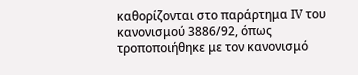καθορίζονται στο παράρτημα IV του κανονισμού 3886/92, όπως τροποποιήθηκε με τον κανονισμό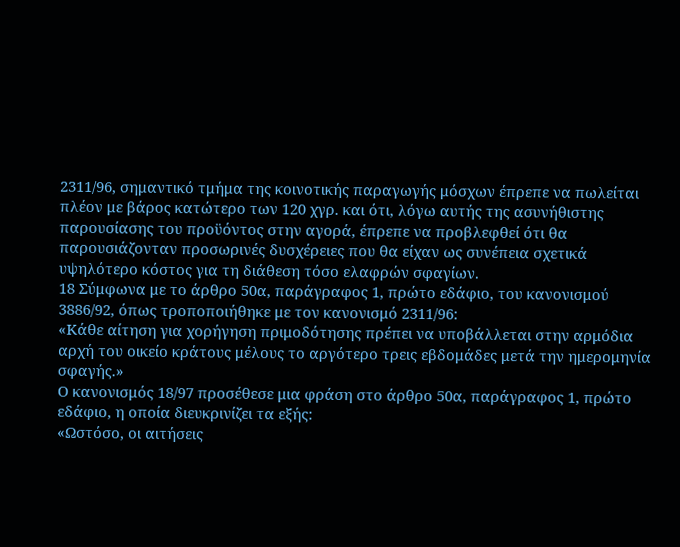2311/96, σημαντικό τμήμα της κοινοτικής παραγωγής μόσχων έπρεπε να πωλείται πλέον με βάρος κατώτερο των 120 χγρ. και ότι, λόγω αυτής της ασυνήθιστης παρουσίασης του προϋόντος στην αγορά, έπρεπε να προβλεφθεί ότι θα παρουσιάζονταν προσωρινές δυσχέρειες που θα είχαν ως συνέπεια σχετικά υψηλότερο κόστος για τη διάθεση τόσο ελαφρών σφαγίων.
18 Σύμφωνα με το άρθρο 50α, παράγραφος 1, πρώτο εδάφιο, του κανονισμού 3886/92, όπως τροποποιήθηκε με τον κανονισμό 2311/96:
«Κάθε αίτηση για χορήγηση πριμοδότησης πρέπει να υποβάλλεται στην αρμόδια αρχή του οικείο κράτους μέλους το αργότερο τρεις εβδομάδες μετά την ημερομηνία σφαγής.»
Ο κανονισμός 18/97 προσέθεσε μια φράση στο άρθρο 50α, παράγραφος 1, πρώτο εδάφιο, η οποία διευκρινίζει τα εξής:
«Ωστόσο, οι αιτήσεις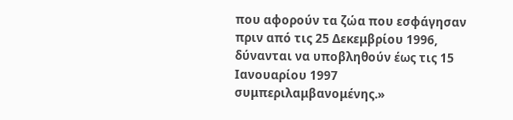που αφορούν τα ζώα που εσφάγησαν πριν από τις 25 Δεκεμβρίου 1996, δύνανται να υποβληθούν έως τις 15 Ιανουαρίου 1997 συμπεριλαμβανομένης.»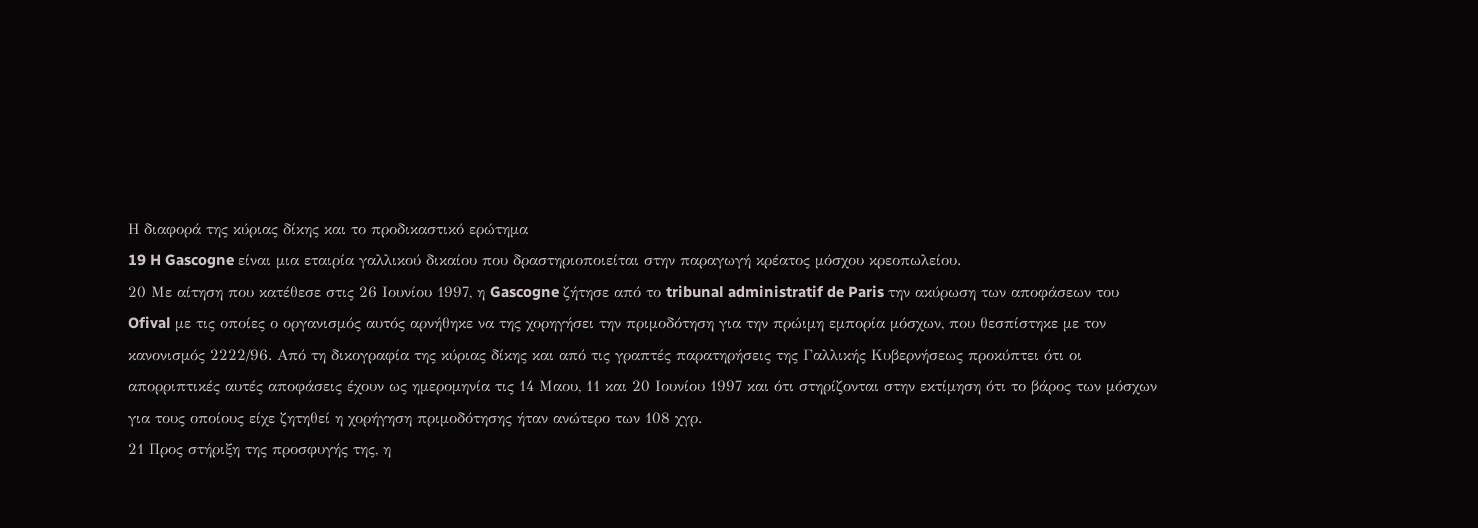Η διαφορά της κύριας δίκης και το προδικαστικό ερώτημα
19 H Gascogne είναι μια εταιρία γαλλικού δικαίου που δραστηριοποιείται στην παραγωγή κρέατος μόσχου κρεοπωλείου.
20 Με αίτηση που κατέθεσε στις 26 Ιουνίου 1997, η Gascogne ζήτησε από το tribunal administratif de Paris την ακύρωση των αποφάσεων του Ofival με τις οποίες ο οργανισμός αυτός αρνήθηκε να της χορηγήσει την πριμοδότηση για την πρώιμη εμπορία μόσχων, που θεσπίστηκε με τον κανονισμός 2222/96. Από τη δικογραφία της κύριας δίκης και από τις γραπτές παρατηρήσεις της Γαλλικής Κυβερνήσεως προκύπτει ότι οι απορριπτικές αυτές αποφάσεις έχουν ως ημερομηνία τις 14 Μαου, 11 και 20 Ιουνίου 1997 και ότι στηρίζονται στην εκτίμηση ότι το βάρος των μόσχων για τους οποίους είχε ζητηθεί η χορήγηση πριμοδότησης ήταν ανώτερο των 108 χγρ.
21 Προς στήριξη της προσφυγής της, η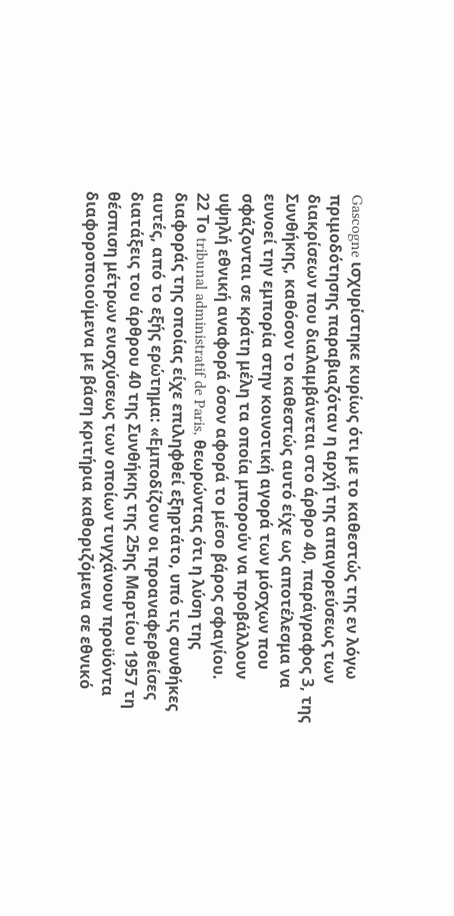Gascogne ισχυρίστηκε κυρίως ότι με το καθεστώς της εν λόγω πριμοδότησης παραβιαζόταν η αρχή της απαγορεύσεως των διακρίσεων που διαλαμβάνεται στο άρθρο 40, παράγραφος 3, της Συνθήκης, καθόσον το καθεστώς αυτό είχε ως αποτέλεσμα να ευνοεί την εμπορία στην κοινοτική αγορά των μόσχων που σφάζονται σε κράτη μέλη τα οποία μπορούν να προβάλλουν υψηλή εθνική αναφορά όσον αφορά το μέσο βάρος σφαγίου.
22 Το tribunal administratif de Paris, θεωρώντας ότι η λύση της διαφοράς της οποίας είχε επιληφθεί εξηρτάτο, υπό τις συνθήκες αυτές, από το εξής ερώτημα: «Εμποδίζουν οι προαναφερθείσες διατάξεις του άρθρου 40 της Συνθήκης της 25ης Μαρτίου 1957 τη θέσπιση μέτρων ενισχύσεως των οποίων τυγχάνουν προϋόντα διαφοροποιούμενα με βάση κριτήρια καθοριζόμενα σε εθνικό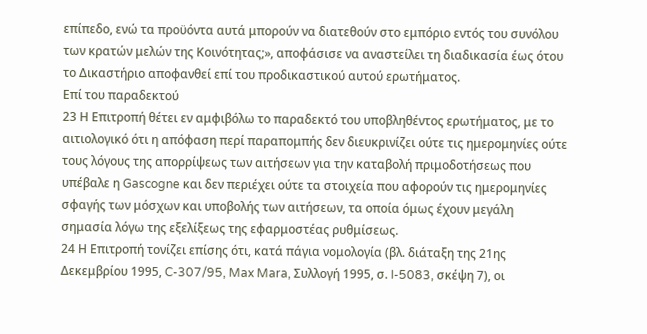επίπεδο, ενώ τα προϋόντα αυτά μπορούν να διατεθούν στο εμπόριο εντός του συνόλου των κρατών μελών της Κοινότητας;», αποφάσισε να αναστείλει τη διαδικασία έως ότου το Δικαστήριο αποφανθεί επί του προδικαστικού αυτού ερωτήματος.
Επί του παραδεκτού
23 Η Επιτροπή θέτει εν αμφιβόλω το παραδεκτό του υποβληθέντος ερωτήματος, με το αιτιολογικό ότι η απόφαση περί παραπομπής δεν διευκρινίζει ούτε τις ημερομηνίες ούτε τους λόγους της απορρίψεως των αιτήσεων για την καταβολή πριμοδοτήσεως που υπέβαλε η Gascogne και δεν περιέχει ούτε τα στοιχεία που αφορούν τις ημερομηνίες σφαγής των μόσχων και υποβολής των αιτήσεων, τα οποία όμως έχουν μεγάλη σημασία λόγω της εξελίξεως της εφαρμοστέας ρυθμίσεως.
24 Η Επιτροπή τονίζει επίσης ότι, κατά πάγια νομολογία (βλ. διάταξη της 21ης Δεκεμβρίου 1995, C-307/95, Max Mara, Συλλογή 1995, σ. I-5083, σκέψη 7), οι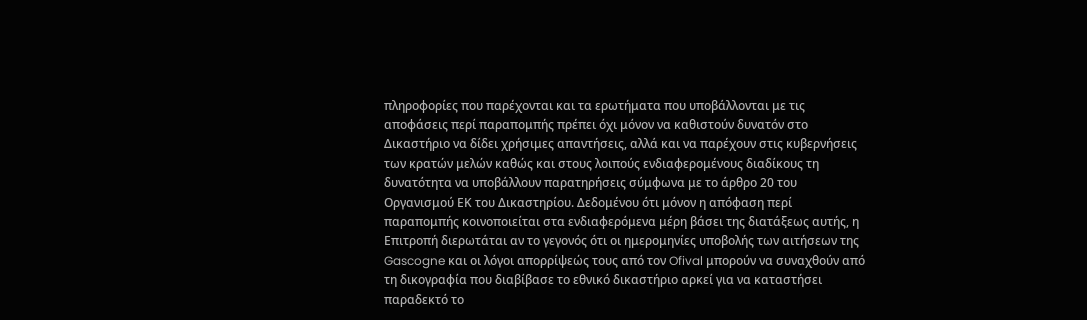πληροφορίες που παρέχονται και τα ερωτήματα που υποβάλλονται με τις αποφάσεις περί παραπομπής πρέπει όχι μόνον να καθιστούν δυνατόν στο Δικαστήριο να δίδει χρήσιμες απαντήσεις, αλλά και να παρέχουν στις κυβερνήσεις των κρατών μελών καθώς και στους λοιπούς ενδιαφερομένους διαδίκους τη δυνατότητα να υποβάλλουν παρατηρήσεις σύμφωνα με το άρθρο 20 του Οργανισμού ΕΚ του Δικαστηρίου. Δεδομένου ότι μόνον η απόφαση περί παραπομπής κοινοποιείται στα ενδιαφερόμενα μέρη βάσει της διατάξεως αυτής, η Επιτροπή διερωτάται αν το γεγονός ότι οι ημερομηνίες υποβολής των αιτήσεων της Gascogne και οι λόγοι απορρίψεώς τους από τον Ofival μπορούν να συναχθούν από τη δικογραφία που διαβίβασε το εθνικό δικαστήριο αρκεί για να καταστήσει παραδεκτό το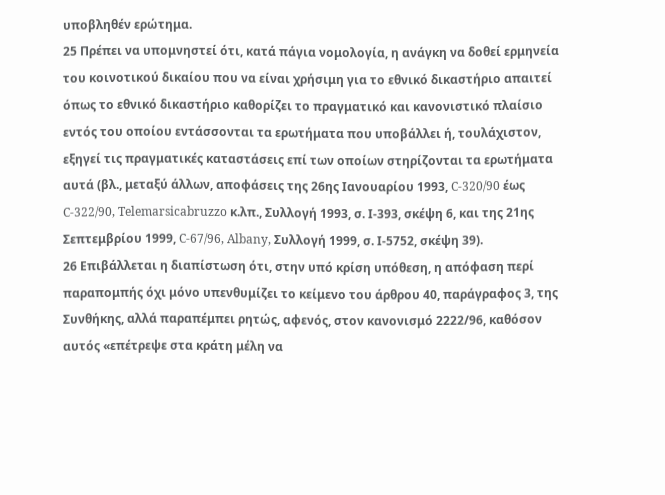υποβληθέν ερώτημα.
25 Πρέπει να υπομνηστεί ότι, κατά πάγια νομολογία, η ανάγκη να δοθεί ερμηνεία του κοινοτικού δικαίου που να είναι χρήσιμη για το εθνικό δικαστήριο απαιτεί όπως το εθνικό δικαστήριο καθορίζει το πραγματικό και κανονιστικό πλαίσιο εντός του οποίου εντάσσονται τα ερωτήματα που υποβάλλει ή, τουλάχιστον, εξηγεί τις πραγματικές καταστάσεις επί των οποίων στηρίζονται τα ερωτήματα αυτά (βλ., μεταξύ άλλων, αποφάσεις της 26ης Ιανουαρίου 1993, C-320/90 έως C-322/90, Telemarsicabruzzo κ.λπ., Συλλογή 1993, σ. Ι-393, σκέψη 6, και της 21ης Σεπτεμβρίου 1999, C-67/96, Albany, Συλλογή 1999, σ. Ι-5752, σκέψη 39).
26 Επιβάλλεται η διαπίστωση ότι, στην υπό κρίση υπόθεση, η απόφαση περί παραπομπής όχι μόνο υπενθυμίζει το κείμενο του άρθρου 40, παράγραφος 3, της Συνθήκης, αλλά παραπέμπει ρητώς, αφενός, στον κανονισμό 2222/96, καθόσον αυτός «επέτρεψε στα κράτη μέλη να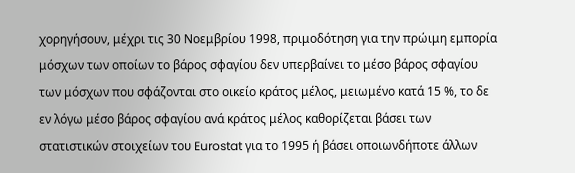χορηγήσουν, μέχρι τις 30 Νοεμβρίου 1998, πριμοδότηση για την πρώιμη εμπορία μόσχων των οποίων το βάρος σφαγίου δεν υπερβαίνει το μέσο βάρος σφαγίου των μόσχων που σφάζονται στο οικείο κράτος μέλος, μειωμένο κατά 15 %, το δε εν λόγω μέσο βάρος σφαγίου ανά κράτος μέλος καθορίζεται βάσει των στατιστικών στοιχείων του Eurostat για το 1995 ή βάσει οποιωνδήποτε άλλων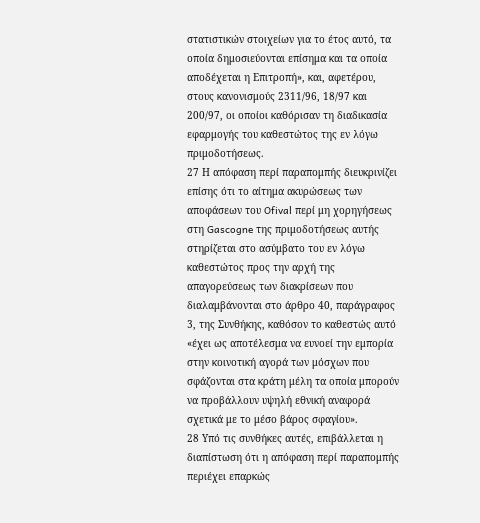στατιστικών στοιχείων για το έτος αυτό, τα οποία δημοσιεύονται επίσημα και τα οποία αποδέχεται η Επιτροπή», και, αφετέρου, στους κανονισμούς 2311/96, 18/97 και 200/97, οι οποίοι καθόρισαν τη διαδικασία εφαρμογής του καθεστώτος της εν λόγω πριμοδοτήσεως.
27 Η απόφαση περί παραπομπής διευκρινίζει επίσης ότι το αίτημα ακυρώσεως των αποφάσεων του Ofival περί μη χορηγήσεως στη Gascogne της πριμοδοτήσεως αυτής στηρίζεται στο ασύμβατο του εν λόγω καθεστώτος προς την αρχή της απαγορεύσεως των διακρίσεων που διαλαμβάνονται στο άρθρο 40, παράγραφος 3, της Συνθήκης, καθόσον το καθεστώς αυτό «έχει ως αποτέλεσμα να ευνοεί την εμπορία στην κοινοτική αγορά των μόσχων που σφάζονται στα κράτη μέλη τα οποία μπορούν να προβάλλουν υψηλή εθνική αναφορά σχετικά με το μέσο βάρος σφαγίου».
28 Υπό τις συνθήκες αυτές, επιβάλλεται η διαπίστωση ότι η απόφαση περί παραπομπής περιέχει επαρκώς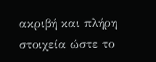ακριβή και πλήρη στοιχεία ώστε το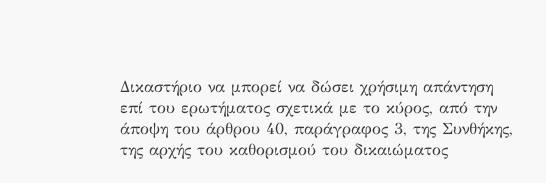Δικαστήριο να μπορεί να δώσει χρήσιμη απάντηση επί του ερωτήματος σχετικά με το κύρος, από την άποψη του άρθρου 40, παράγραφος 3, της Συνθήκης, της αρχής του καθορισμού του δικαιώματος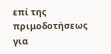επί της πριμοδοτήσεως για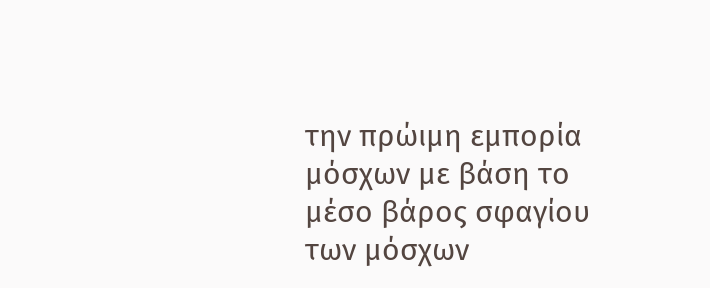την πρώιμη εμπορία μόσχων με βάση το μέσο βάρος σφαγίου των μόσχων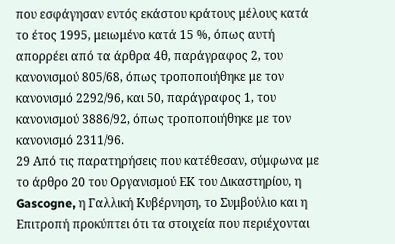που εσφάγησαν εντός εκάστου κράτους μέλους κατά το έτος 1995, μειωμένο κατά 15 %, όπως αυτή απορρέει από τα άρθρα 4θ, παράγραφος 2, του κανονισμού 805/68, όπως τροποποιήθηκε με τον κανονισμό 2292/96, και 50, παράγραφος 1, του κανονισμού 3886/92, όπως τροποποιήθηκε με τον κανονισμό 2311/96.
29 Από τις παρατηρήσεις που κατέθεσαν, σύμφωνα με το άρθρο 20 του Οργανισμού ΕΚ του Δικαστηρίου, η Gascogne, η Γαλλική Κυβέρνηση, το Συμβούλιο και η Επιτροπή προκύπτει ότι τα στοιχεία που περιέχονται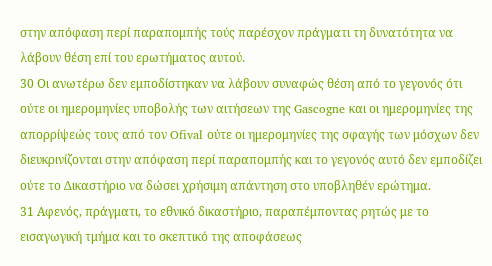στην απόφαση περί παραπομπής τούς παρέσχον πράγματι τη δυνατότητα να λάβουν θέση επί του ερωτήματος αυτού.
30 Οι ανωτέρω δεν εμποδίστηκαν να λάβουν συναφώς θέση από το γεγονός ότι ούτε οι ημερομηνίες υποβολής των αιτήσεων της Gascogne και οι ημερομηνίες της απορρίψεώς τους από τον Ofival ούτε οι ημερομηνίες της σφαγής των μόσχων δεν διευκρινίζονται στην απόφαση περί παραπομπής και το γεγονός αυτό δεν εμποδίζει ούτε το Δικαστήριο να δώσει χρήσιμη απάντηση στο υποβληθέν ερώτημα.
31 Αφενός, πράγματι, το εθνικό δικαστήριο, παραπέμποντας ρητώς με το εισαγωγική τμήμα και το σκεπτικό της αποφάσεως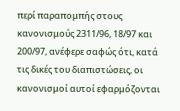περί παραπομπής στους κανονισμούς 2311/96, 18/97 και 200/97, ανέφερε σαφώς ότι, κατά τις δικές του διαπιστώσεις, οι κανονισμοί αυτοί εφαρμόζονται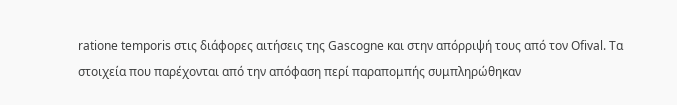ratione temporis στις διάφορες αιτήσεις της Gascogne και στην απόρριψή τους από τον Ofival. Τα στοιχεία που παρέχονται από την απόφαση περί παραπομπής συμπληρώθηκαν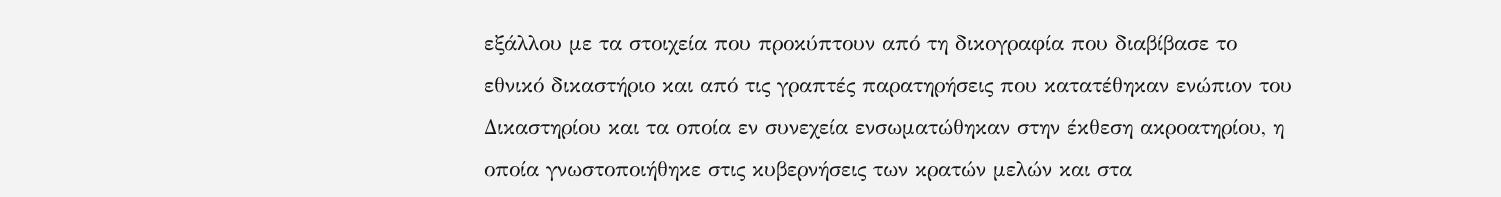εξάλλου με τα στοιχεία που προκύπτουν από τη δικογραφία που διαβίβασε το εθνικό δικαστήριο και από τις γραπτές παρατηρήσεις που κατατέθηκαν ενώπιον του Δικαστηρίου και τα οποία εν συνεχεία ενσωματώθηκαν στην έκθεση ακροατηρίου, η οποία γνωστοποιήθηκε στις κυβερνήσεις των κρατών μελών και στα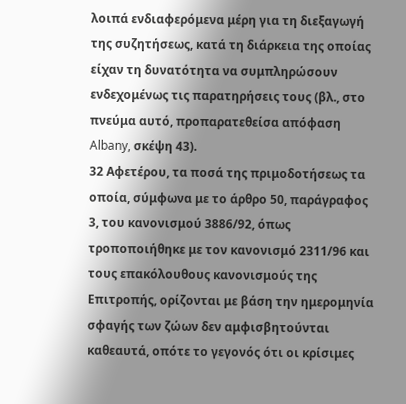λοιπά ενδιαφερόμενα μέρη για τη διεξαγωγή της συζητήσεως, κατά τη διάρκεια της οποίας είχαν τη δυνατότητα να συμπληρώσουν ενδεχομένως τις παρατηρήσεις τους (βλ., στο πνεύμα αυτό, προπαρατεθείσα απόφαση Albany, σκέψη 43).
32 Αφετέρου, τα ποσά της πριμοδοτήσεως τα οποία, σύμφωνα με το άρθρο 50, παράγραφος 3, του κανονισμού 3886/92, όπως τροποποιήθηκε με τον κανονισμό 2311/96 και τους επακόλουθους κανονισμούς της Επιτροπής, ορίζονται με βάση την ημερομηνία σφαγής των ζώων δεν αμφισβητούνται καθεαυτά, οπότε το γεγονός ότι οι κρίσιμες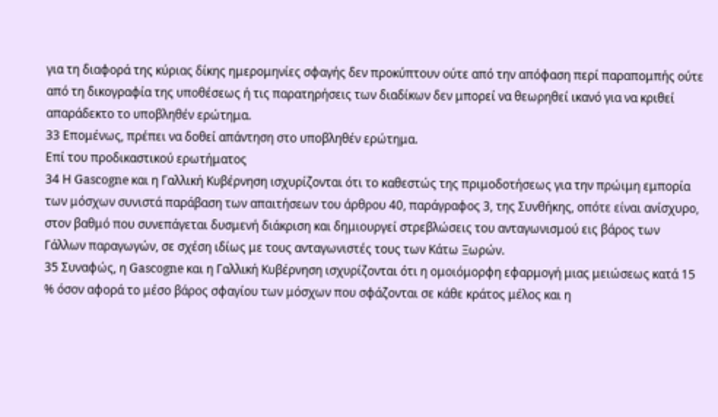για τη διαφορά της κύριας δίκης ημερομηνίες σφαγής δεν προκύπτουν ούτε από την απόφαση περί παραπομπής ούτε από τη δικογραφία της υποθέσεως ή τις παρατηρήσεις των διαδίκων δεν μπορεί να θεωρηθεί ικανό για να κριθεί απαράδεκτο το υποβληθέν ερώτημα.
33 Επομένως, πρέπει να δοθεί απάντηση στο υποβληθέν ερώτημα.
Επί του προδικαστικού ερωτήματος
34 Η Gascogne και η Γαλλική Κυβέρνηση ισχυρίζονται ότι το καθεστώς της πριμοδοτήσεως για την πρώιμη εμπορία των μόσχων συνιστά παράβαση των απαιτήσεων του άρθρου 40, παράγραφος 3, της Συνθήκης, οπότε είναι ανίσχυρο, στον βαθμό που συνεπάγεται δυσμενή διάκριση και δημιουργεί στρεβλώσεις του ανταγωνισμού εις βάρος των Γάλλων παραγωγών, σε σχέση ιδίως με τους ανταγωνιστές τους των Κάτω Ξωρών.
35 Συναφώς, η Gascogne και η Γαλλική Κυβέρνηση ισχυρίζονται ότι η ομοιόμορφη εφαρμογή μιας μειώσεως κατά 15 % όσον αφορά το μέσο βάρος σφαγίου των μόσχων που σφάζονται σε κάθε κράτος μέλος και η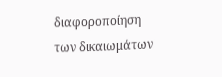διαφοροποίηση των δικαιωμάτων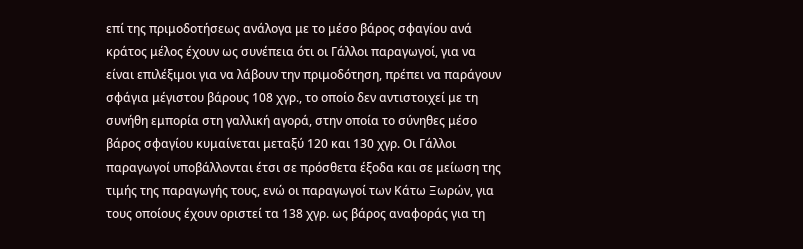επί της πριμοδοτήσεως ανάλογα με το μέσο βάρος σφαγίου ανά κράτος μέλος έχουν ως συνέπεια ότι οι Γάλλοι παραγωγοί, για να είναι επιλέξιμοι για να λάβουν την πριμοδότηση, πρέπει να παράγουν σφάγια μέγιστου βάρους 108 χγρ., το οποίο δεν αντιστοιχεί με τη συνήθη εμπορία στη γαλλική αγορά, στην οποία το σύνηθες μέσο βάρος σφαγίου κυμαίνεται μεταξύ 120 και 130 χγρ. Οι Γάλλοι παραγωγοί υποβάλλονται έτσι σε πρόσθετα έξοδα και σε μείωση της τιμής της παραγωγής τους, ενώ οι παραγωγοί των Κάτω Ξωρών, για τους οποίους έχουν οριστεί τα 138 χγρ. ως βάρος αναφοράς για τη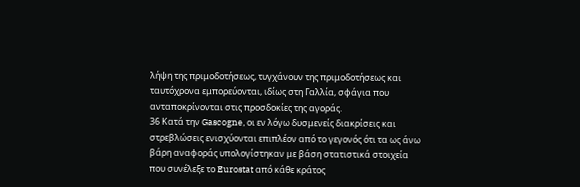λήψη της πριμοδοτήσεως, τυγχάνουν της πριμοδοτήσεως και ταυτόχρονα εμπορεύονται, ιδίως στη Γαλλία, σφάγια που ανταποκρίνονται στις προσδοκίες της αγοράς.
36 Κατά την Gascogne, οι εν λόγω δυσμενείς διακρίσεις και στρεβλώσεις ενισχύονται επιπλέον από το γεγονός ότι τα ως άνω βάρη αναφοράς υπολογίστηκαν με βάση στατιστικά στοιχεία που συνέλεξε το Eurostat από κάθε κράτος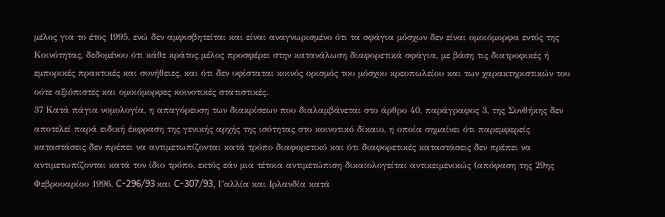μέλος για το έτος 1995, ενώ δεν αμφισβητείται και είναι αναγνωρισμένο ότι τα σφάγια μόσχων δεν είναι ομοιόμορφα εντός της Κοινότητας, δεδομένου ότι κάθε κράτος μέλος προσφέρει στην κατανάλωση διαφορετικά σφάγια, με βάση τις διατροφικές ή εμπορικές πρακτικές και συνήθειες, και ότι δεν υφίσταται κοινός ορισμός του μόσχου κρεοπωλείου και των χαρακτηριστικών του ούτε αξιόπιστες και ομοιόμορφες κοινοτικές στατιστικές.
37 Κατά πάγια νομολογία, η απαγόρευση των διακρίσεων που διαλαμβάνεται στο άρθρο 40, παράγραφος 3, της Συνθήκης δεν αποτελεί παρά ειδική έκφραση της γενικής αρχής της ισότητας στο κοινοτικό δίκαιο, η οποία σημαίνει ότι παρεμφερείς καταστάσεις δεν πρέπει να αντιμετωπίζονται κατά τρόπο διαφορετικό και ότι διαφορετικές καταστάσεις δεν πρέπει να αντιμετωπίζονται κατά τον ίδιο τρόπο, εκτός εάν μια τέτοια αντιμετώπιση δικαιολογείται αντικειμενικώς (απόφαση της 29ης Φεβρουαρίου 1996, C-296/93 και C-307/93, Γαλλία και Ιρλανδία κατά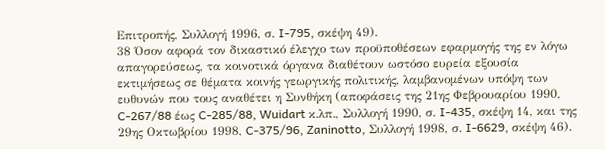Επιτροπής, Συλλογή 1996, σ. I-795, σκέψη 49).
38 Όσον αφορά τον δικαστικό έλεγχο των προϋποθέσεων εφαρμογής της εν λόγω απαγορεύσεως, τα κοινοτικά όργανα διαθέτουν ωστόσο ευρεία εξουσία εκτιμήσεως σε θέματα κοινής γεωργικής πολιτικής, λαμβανομένων υπόψη των ευθυνών που τους αναθέτει η Συνθήκη (αποφάσεις της 21ης Φεβρουαρίου 1990, C-267/88 έως C-285/88, Wuidart κ.λπ., Συλλογή 1990, σ. I-435, σκέψη 14, και της 29ης Οκτωβρίου 1998, C-375/96, Zaninotto, Συλλογή 1998, σ. I-6629, σκέψη 46).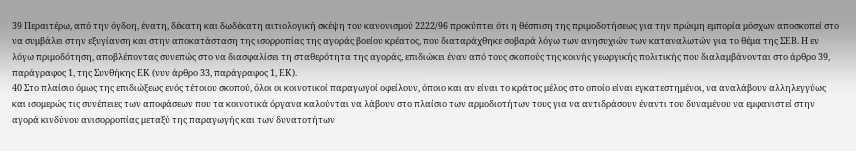39 Περαιτέρω, από την όγδοη, ένατη, δέκατη και δωδέκατη αιτιολογική σκέψη του κανονισμού 2222/96 προκύπτει ότι η θέσπιση της πριμοδοτήσεως για την πρώιμη εμπορία μόσχων αποσκοπεί στο να συμβάλει στην εξυγίανση και στην αποκατάσταση της ισορροπίας της αγοράς βοείου κρέατος, που διαταράχθηκε σοβαρά λόγω των ανησυχιών των καταναλωτών για το θέμα της ΣΕΒ. Η εν λόγω πριμοδότηση, αποβλέποντας συνεπώς στο να διασφαλίσει τη σταθερότητα της αγοράς, επιδιώκει έναν από τους σκοπούς της κοινής γεωργικής πολιτικής που διαλαμβάνονται στο άρθρο 39, παράγραφος 1, της Συνθήκης ΕΚ (νυν άρθρο 33, παράγραφος 1, ΕΚ).
40 Στο πλαίσιο όμως της επιδιώξεως ενός τέτοιου σκοπού, όλοι οι κοινοτικοί παραγωγοί οφείλουν, όποιο και αν είναι το κράτος μέλος στο οποίο είναι εγκατεστημένοι, να αναλάβουν αλληλεγγύως και ισομερώς τις συνέπειες των αποφάσεων που τα κοινοτικά όργανα καλούνται να λάβουν στο πλαίσιο των αρμοδιοτήτων τους για να αντιδράσουν έναντι του δυναμένου να εμφανιστεί στην αγορά κινδύνου ανισορροπίας μεταξύ της παραγωγής και των δυνατοτήτων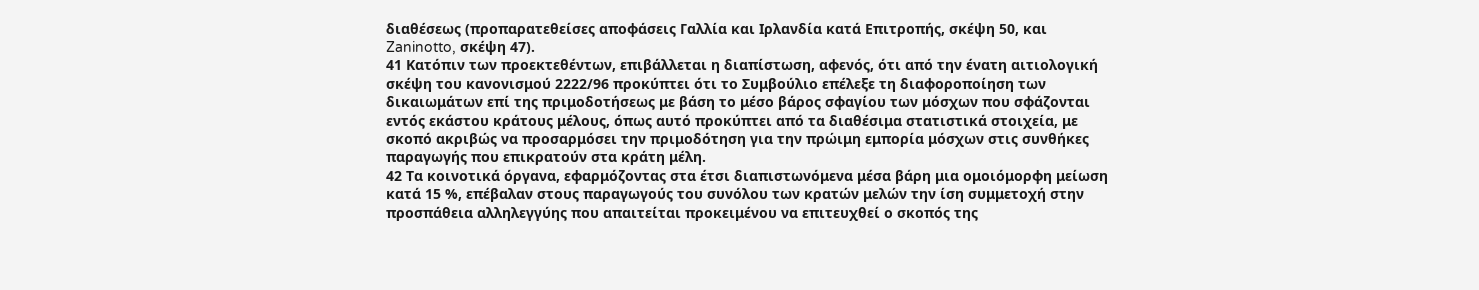διαθέσεως (προπαρατεθείσες αποφάσεις Γαλλία και Ιρλανδία κατά Επιτροπής, σκέψη 50, και Zaninotto, σκέψη 47).
41 Κατόπιν των προεκτεθέντων, επιβάλλεται η διαπίστωση, αφενός, ότι από την ένατη αιτιολογική σκέψη του κανονισμού 2222/96 προκύπτει ότι το Συμβούλιο επέλεξε τη διαφοροποίηση των δικαιωμάτων επί της πριμοδοτήσεως με βάση το μέσο βάρος σφαγίου των μόσχων που σφάζονται εντός εκάστου κράτους μέλους, όπως αυτό προκύπτει από τα διαθέσιμα στατιστικά στοιχεία, με σκοπό ακριβώς να προσαρμόσει την πριμοδότηση για την πρώιμη εμπορία μόσχων στις συνθήκες παραγωγής που επικρατούν στα κράτη μέλη.
42 Τα κοινοτικά όργανα, εφαρμόζοντας στα έτσι διαπιστωνόμενα μέσα βάρη μια ομοιόμορφη μείωση κατά 15 %, επέβαλαν στους παραγωγούς του συνόλου των κρατών μελών την ίση συμμετοχή στην προσπάθεια αλληλεγγύης που απαιτείται προκειμένου να επιτευχθεί ο σκοπός της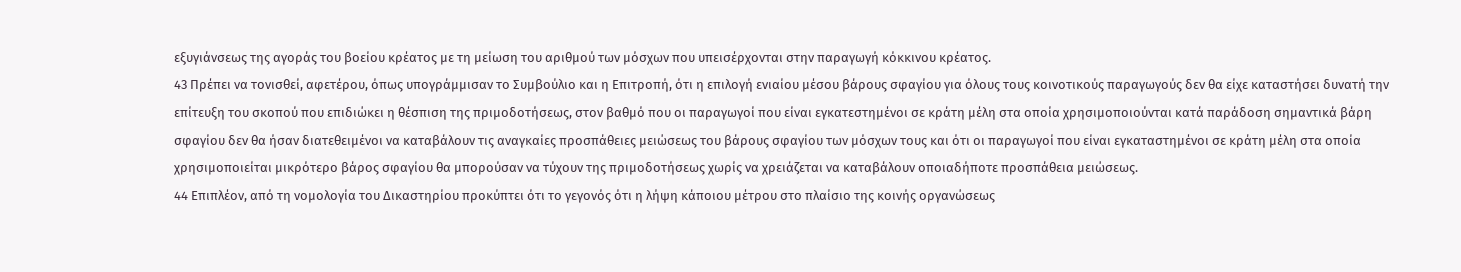εξυγιάνσεως της αγοράς του βοείου κρέατος με τη μείωση του αριθμού των μόσχων που υπεισέρχονται στην παραγωγή κόκκινου κρέατος.
43 Πρέπει να τονισθεί, αφετέρου, όπως υπογράμμισαν το Συμβούλιο και η Επιτροπή, ότι η επιλογή ενιαίου μέσου βάρους σφαγίου για όλους τους κοινοτικούς παραγωγούς δεν θα είχε καταστήσει δυνατή την επίτευξη του σκοπού που επιδιώκει η θέσπιση της πριμοδοτήσεως, στον βαθμό που οι παραγωγοί που είναι εγκατεστημένοι σε κράτη μέλη στα οποία χρησιμοποιούνται κατά παράδοση σημαντικά βάρη σφαγίου δεν θα ήσαν διατεθειμένοι να καταβάλουν τις αναγκαίες προσπάθειες μειώσεως του βάρους σφαγίου των μόσχων τους και ότι οι παραγωγοί που είναι εγκαταστημένοι σε κράτη μέλη στα οποία χρησιμοποιείται μικρότερο βάρος σφαγίου θα μπορούσαν να τύχουν της πριμοδοτήσεως χωρίς να χρειάζεται να καταβάλουν οποιαδήποτε προσπάθεια μειώσεως.
44 Επιπλέον, από τη νομολογία του Δικαστηρίου προκύπτει ότι το γεγονός ότι η λήψη κάποιου μέτρου στο πλαίσιο της κοινής οργανώσεως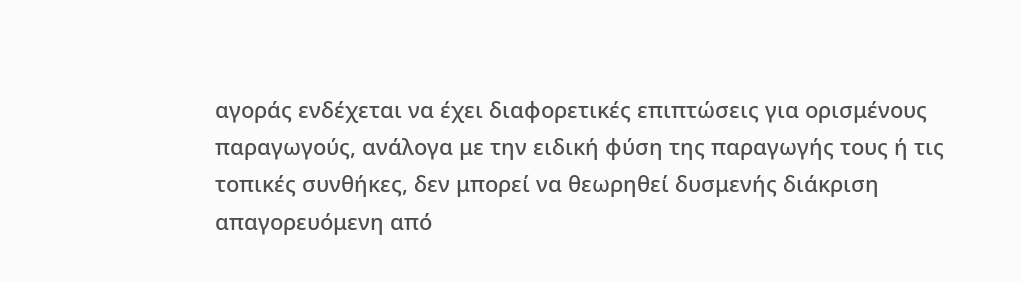αγοράς ενδέχεται να έχει διαφορετικές επιπτώσεις για ορισμένους παραγωγούς, ανάλογα με την ειδική φύση της παραγωγής τους ή τις τοπικές συνθήκες, δεν μπορεί να θεωρηθεί δυσμενής διάκριση απαγορευόμενη από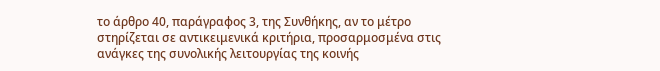το άρθρο 40, παράγραφος 3, της Συνθήκης, αν το μέτρο στηρίζεται σε αντικειμενικά κριτήρια, προσαρμοσμένα στις ανάγκες της συνολικής λειτουργίας της κοινής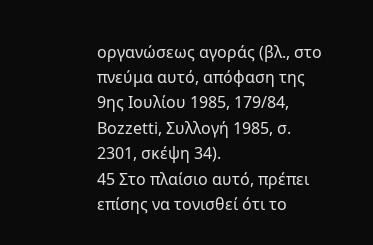οργανώσεως αγοράς (βλ., στο πνεύμα αυτό, απόφαση της 9ης Ιουλίου 1985, 179/84, Bozzetti, Συλλογή 1985, σ. 2301, σκέψη 34).
45 Στο πλαίσιο αυτό, πρέπει επίσης να τονισθεί ότι το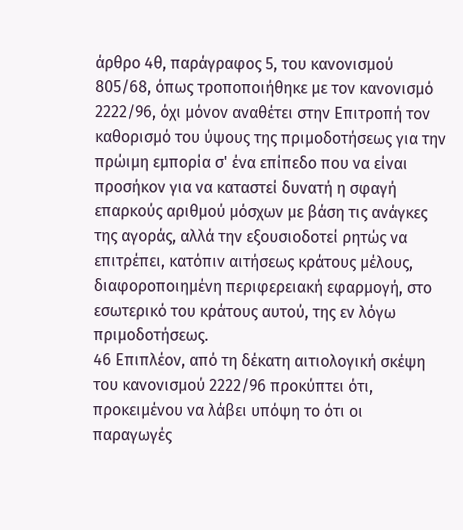άρθρο 4θ, παράγραφος 5, του κανονισμού 805/68, όπως τροποποιήθηκε με τον κανονισμό 2222/96, όχι μόνον αναθέτει στην Επιτροπή τον καθορισμό του ύψους της πριμοδοτήσεως για την πρώιμη εμπορία σ' ένα επίπεδο που να είναι προσήκον για να καταστεί δυνατή η σφαγή επαρκούς αριθμού μόσχων με βάση τις ανάγκες της αγοράς, αλλά την εξουσιοδοτεί ρητώς να επιτρέπει, κατόπιν αιτήσεως κράτους μέλους, διαφοροποιημένη περιφερειακή εφαρμογή, στο εσωτερικό του κράτους αυτού, της εν λόγω πριμοδοτήσεως.
46 Επιπλέον, από τη δέκατη αιτιολογική σκέψη του κανονισμού 2222/96 προκύπτει ότι, προκειμένου να λάβει υπόψη το ότι οι παραγωγές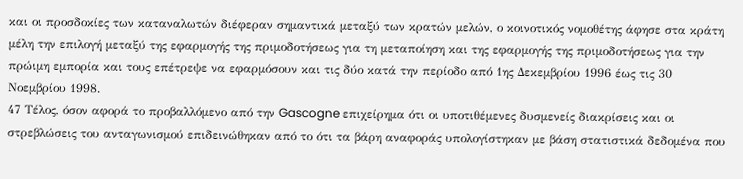και οι προσδοκίες των καταναλωτών διέφεραν σημαντικά μεταξύ των κρατών μελών, ο κοινοτικός νομοθέτης άφησε στα κράτη μέλη την επιλογή μεταξύ της εφαρμογής της πριμοδοτήσεως για τη μεταποίηση και της εφαρμογής της πριμοδοτήσεως για την πρώιμη εμπορία και τους επέτρεψε να εφαρμόσουν και τις δύο κατά την περίοδο από 1ης Δεκεμβρίου 1996 έως τις 30 Νοεμβρίου 1998.
47 Τέλος, όσον αφορά το προβαλλόμενο από την Gascogne επιχείρημα ότι οι υποτιθέμενες δυσμενείς διακρίσεις και οι στρεβλώσεις του ανταγωνισμού επιδεινώθηκαν από το ότι τα βάρη αναφοράς υπολογίστηκαν με βάση στατιστικά δεδομένα που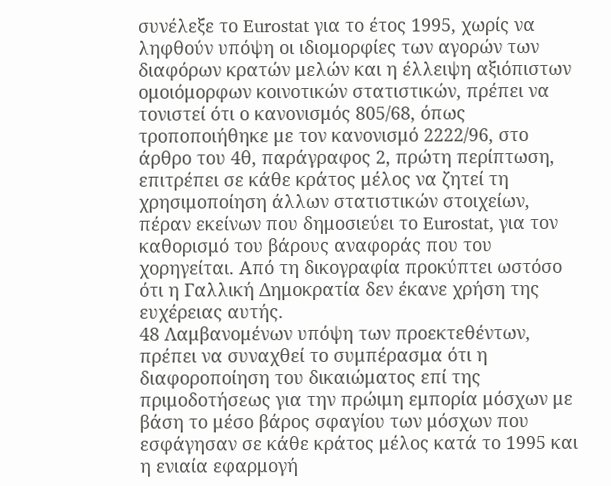συνέλεξε το Eurostat για το έτος 1995, χωρίς να ληφθούν υπόψη οι ιδιομορφίες των αγορών των διαφόρων κρατών μελών και η έλλειψη αξιόπιστων ομοιόμορφων κοινοτικών στατιστικών, πρέπει να τονιστεί ότι ο κανονισμός 805/68, όπως τροποποιήθηκε με τον κανονισμό 2222/96, στο άρθρο του 4θ, παράγραφος 2, πρώτη περίπτωση, επιτρέπει σε κάθε κράτος μέλος να ζητεί τη χρησιμοποίηση άλλων στατιστικών στοιχείων, πέραν εκείνων που δημοσιεύει το Eurostat, για τον καθορισμό του βάρους αναφοράς που του χορηγείται. Από τη δικογραφία προκύπτει ωστόσο ότι η Γαλλική Δημοκρατία δεν έκανε χρήση της ευχέρειας αυτής.
48 Λαμβανομένων υπόψη των προεκτεθέντων, πρέπει να συναχθεί το συμπέρασμα ότι η διαφοροποίηση του δικαιώματος επί της πριμοδοτήσεως για την πρώιμη εμπορία μόσχων με βάση το μέσο βάρος σφαγίου των μόσχων που εσφάγησαν σε κάθε κράτος μέλος κατά το 1995 και η ενιαία εφαρμογή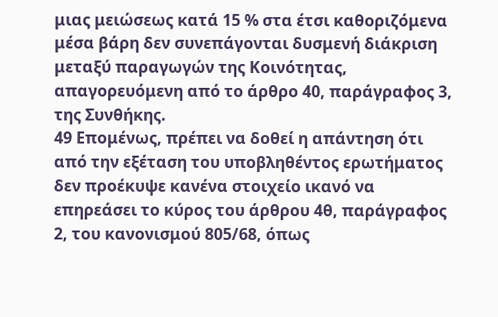μιας μειώσεως κατά 15 % στα έτσι καθοριζόμενα μέσα βάρη δεν συνεπάγονται δυσμενή διάκριση μεταξύ παραγωγών της Κοινότητας, απαγορευόμενη από το άρθρο 40, παράγραφος 3, της Συνθήκης.
49 Επομένως, πρέπει να δοθεί η απάντηση ότι από την εξέταση του υποβληθέντος ερωτήματος δεν προέκυψε κανένα στοιχείο ικανό να επηρεάσει το κύρος του άρθρου 4θ, παράγραφος 2, του κανονισμού 805/68, όπως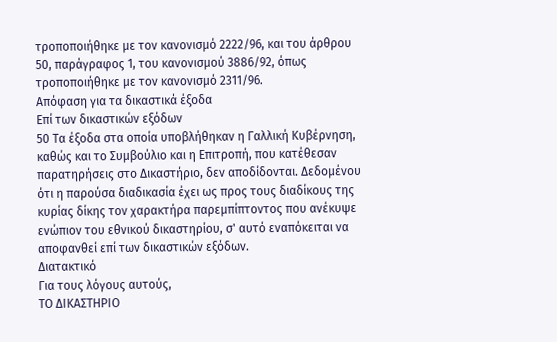τροποποιήθηκε με τον κανονισμό 2222/96, και του άρθρου 50, παράγραφος 1, του κανονισμού 3886/92, όπως τροποποιήθηκε με τον κανονισμό 2311/96.
Απόφαση για τα δικαστικά έξοδα
Επί των δικαστικών εξόδων
50 Τα έξοδα στα οποία υποβλήθηκαν η Γαλλική Κυβέρνηση, καθώς και το Συμβούλιο και η Επιτροπή, που κατέθεσαν παρατηρήσεις στο Δικαστήριο, δεν αποδίδονται. Δεδομένου ότι η παρούσα διαδικασία έχει ως προς τους διαδίκους της κυρίας δίκης τον χαρακτήρα παρεμπίπτοντος που ανέκυψε ενώπιον του εθνικού δικαστηρίου, σ' αυτό εναπόκειται να αποφανθεί επί των δικαστικών εξόδων.
Διατακτικό
Για τους λόγους αυτούς,
ΤΟ ΔΙΚΑΣΤΗΡΙΟ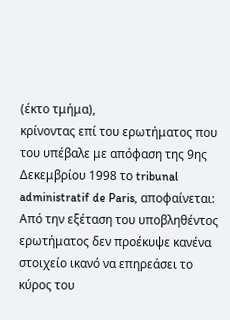(έκτο τμήμα),
κρίνοντας επί του ερωτήματος που του υπέβαλε με απόφαση της 9ης Δεκεμβρίου 1998 το tribunal administratif de Paris, αποφαίνεται:
Από την εξέταση του υποβληθέντος ερωτήματος δεν προέκυψε κανένα στοιχείο ικανό να επηρεάσει το κύρος του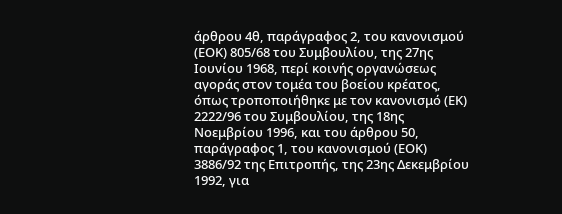άρθρου 4θ, παράγραφος 2, του κανονισμού (ΕΟΚ) 805/68 του Συμβουλίου, της 27ης Ιουνίου 1968, περί κοινής οργανώσεως αγοράς στον τομέα του βοείου κρέατος, όπως τροποποιήθηκε με τον κανονισμό (ΕΚ) 2222/96 του Συμβουλίου, της 18ης Νοεμβρίου 1996, και του άρθρου 50, παράγραφος 1, του κανονισμού (ΕΟΚ) 3886/92 της Επιτροπής, της 23ης Δεκεμβρίου 1992, για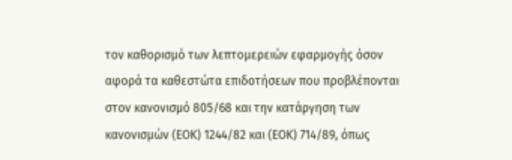τον καθορισμό των λεπτομερειών εφαρμογής όσον αφορά τα καθεστώτα επιδοτήσεων που προβλέπονται στον κανονισμό 805/68 και την κατάργηση των κανονισμών (ΕΟΚ) 1244/82 και (ΕΟΚ) 714/89, όπως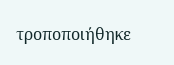τροποποιήθηκε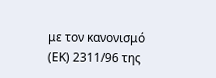με τον κανονισμό (ΕΚ) 2311/96 της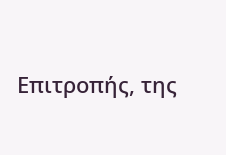Επιτροπής, της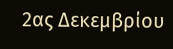2ας Δεκεμβρίου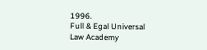1996.
Full & Egal Universal Law Academy